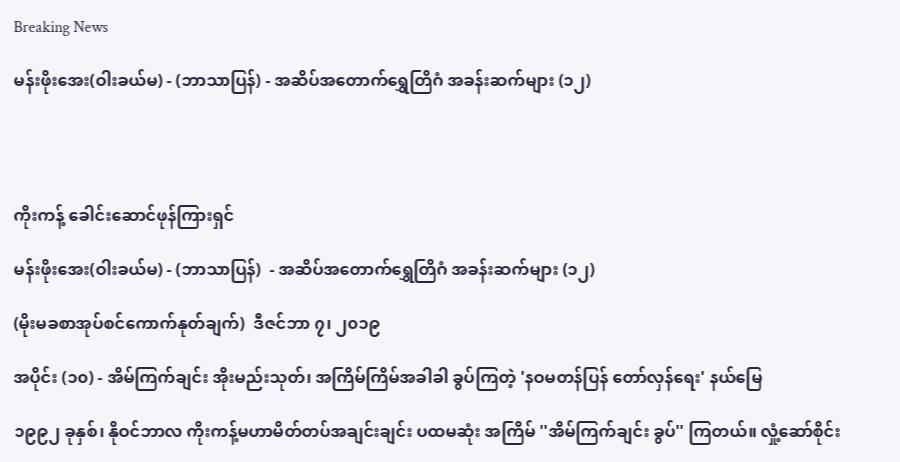Breaking News

မန်းဖိုးအေး(ဝါးခယ်မ) - (ဘာသာပြန်) - အဆိပ်အတောက်ရွှေတြိဂံ အခန်းဆက်များ (၁၂)




ကိုးကန့် ခေါင်းဆောင်ဖုန်ကြားရှင်

မန်းဖိုးအေး(ဝါးခယ်မ) - (ဘာသာပြန်)  - အဆိပ်အတောက်ရွှေတြိဂံ အခန်းဆက်များ (၁၂)

(မိုးမခစာအုပ်စင်ကောက်နုတ်ချက်)  ဒီဇင်ဘာ ၇၊ ၂၀၁၉

အပိုင်း (၁၀) - အိမ်ကြက်ချင်း အိုးမည်းသုတ်၊ အကြိမ်ကြိမ်အခါခါ ခွပ်ကြတဲ့ 'နဝမတန်ပြန် တော်လှန်ရေး' နယ်မြေ

၁၉၉၂ ခုနှစ်၊ နိုဝင်ဘာလ ကိုးကန့်မဟာမိတ်တပ်အချင်းချင်း ပထမဆုံး အကြိမ် ''အိမ်ကြက်ချင်း ခွပ်'' ကြတယ်။ လှုံ့ဆော်စိုင်း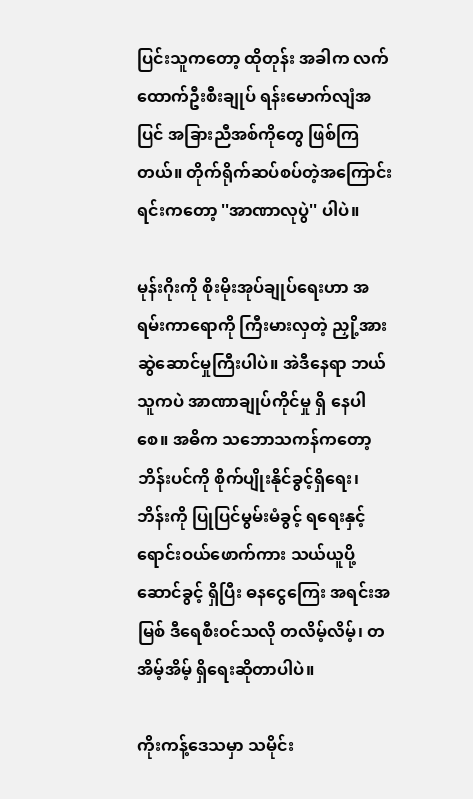ပြင်းသူကတော့ ထိုတုန်း အခါက လက်ထောက်ဦးစီးချုပ် ရန်းမောက်လျံအပြင် အခြားညီအစ်ကိုတွေ ဖြစ်ကြတယ်။ တိုက်ရိုက်ဆပ်စပ်တဲ့အကြောင်းရင်းကတော့ ''အာဏာလုပွဲ'' ပါပဲ။

မုန်းဂိုးကို စိုးမိုးအုပ်ချုပ်ရေးဟာ အရမ်းကာရောကို ကြီးမားလှတဲ့ ညှို့အားဆွဲဆောင်မှုကြီးပါပဲ။ အဲဒီနေရာ ဘယ်သူကပဲ အာဏာချုပ်ကိုင်မှု ရှိ နေပါစေ။ အဓိက သဘောသကန်ကတော့ ဘိန်းပင်ကို စိုက်ပျိုးနိုင်ခွင့်ရှိရေး၊ ဘိန်းကို ပြုပြင်မွမ်းမံခွင့် ရရေးနှင့် ရောင်းဝယ်ဖောက်ကား သယ်ယူပို့ဆောင်ခွင့် ရှိပြီး ဓနငွေကြေး အရင်းအမြစ် ဒီရေစီးဝင်သလို တလိမ့်လိမ့်၊ တအိမ့်အိမ့် ရှိရေးဆိုတာပါပဲ။

ကိုးကန့်ဒေသမှာ သမိုင်း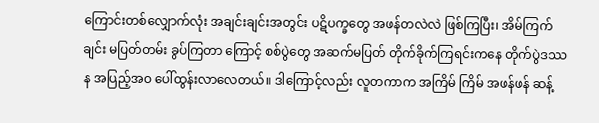ကြောင်းတစ်လျှောက်လုံး အချင်းချင်းအတွင်း ပဋိပက္ခတွေ အဖန်တလဲလဲ ဖြစ်ကြပြီး၊ အိမ်ကြက်ချင်း မပြတ်တမ်း ခွပ်ကြတာ ကြောင့် စစ်ပွဲတွေ အဆက်မပြတ် တိုက်ခိုက်ကြရင်းကနေ တိုက်ပွဲဒဿန အပြည့်အဝ ပေါ်ထွန်းလာလေတယ်။ ဒါကြောင့်လည်း လူတကာက အကြိမ် ကြိမ် အဖန်ဖန် ဆန့်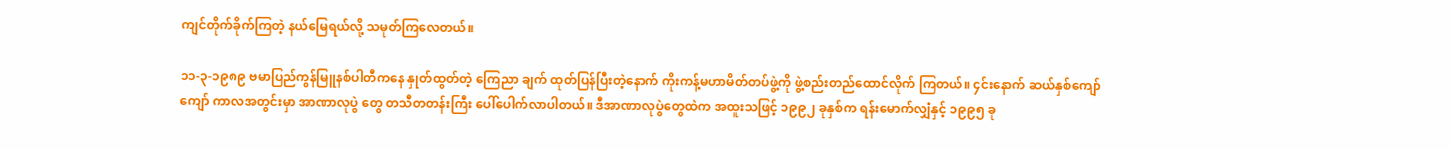ကျင်တိုက်ခိုက်ကြတဲ့ နယ်မြေရယ်လို့ သမုတ်ကြလေတယ်။

၁၁-၃-၁၉၈၉ ဗမာပြည်ကွန်မြူနစ်ပါတီကနေ နှုတ်ထွတ်တဲ့ ကြေညာ ချက် ထုတ်ပြန်ပြီးတဲ့နောက် ကိုးကန့်မဟာမိတ်တပ်ဖွဲ့ကို ဖွဲ့စည်းတည်ထောင်လိုက် ကြတယ်။ ၄င်းနောက် ဆယ်နှစ်ကျော်ကျော် ကာလအတွင်းမှာ အာဏာလုပွဲ တွေ တသီတတန်းကြီး ပေါ်ပေါက်လာပါတယ်။ ဒီအာဏာလုပွဲတွေထဲက အထူးသဖြင့် ၁၉၉၂ ခုနှစ်က ရန်းမောက်လျှံနှင့် ၁၉၉၅ ခု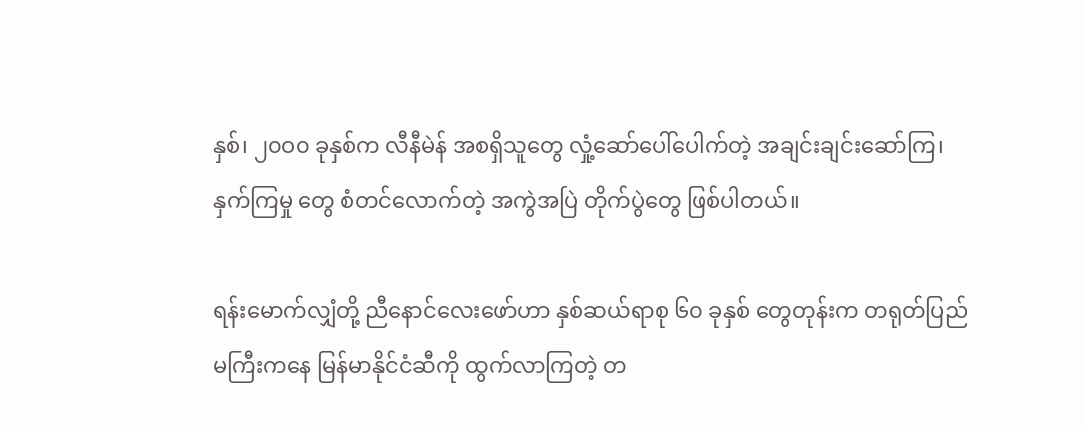နှစ်၊ ၂၀ဝ၀ ခုနှစ်က လီနီမဲန် အစရှိသူတွေ လှုံ့ဆော်ပေါ်ပေါက်တဲ့ အချင်းချင်းဆော်ကြ၊ နှက်ကြမှု တွေ စံတင်လောက်တဲ့ အကွဲအပြဲ တိုက်ပွဲတွေ ဖြစ်ပါတယ်။

ရန်းမောက်လျှံတို့ ညီနောင်လေးဖော်ဟာ နှစ်ဆယ်ရာစု ၆၀ ခုနှစ် တွေတုန်းက တရုတ်ပြည်မကြီးကနေ မြန်မာနိုင်ငံဆီကို ထွက်လာကြတဲ့ တ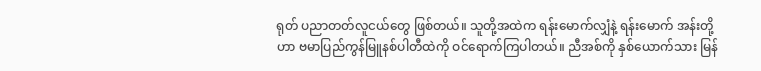ရုတ် ပညာတတ်လူငယ်တွေ ဖြစ်တယ်။ သူတို့အထဲက ရန်းမောက်လျှံနဲ့ ရန်းမောက် အန်းတို့ဟာ ဗမာပြည်ကွန်မြူနစ်ပါတီထဲကို ဝင်ရောက်ကြပါတယ်။ ညီအစ်ကို နှစ်ယောက်သား မြန်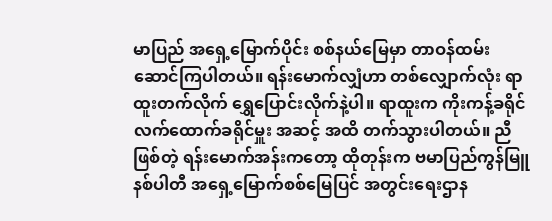မာပြည် အရှေ့မြောက်ပိုင်း စစ်နယ်မြေမှာ တာဝန်ထမ်း ဆောင်ကြပါတယ်။ ရန်းမောက်လျှံဟာ တစ်လျှောက်လုံး ရာထူးတက်လိုက် ရွှေပြောင်းလိုက်နဲ့ပါ။ ရာထူးက ကိုးကန့်ခရိုင် လက်ထောက်ခရိုင်မှူး အဆင့် အထိ တက်သွားပါတယ်။ ညီဖြစ်တဲ့ ရန်းမောက်အန်းကတော့ ထိုတုန်းက ဗမာပြည်ကွန်မြူနစ်ပါတီ အရှေ့မြောက်စစ်မြေပြင် အတွင်းရေးဌာန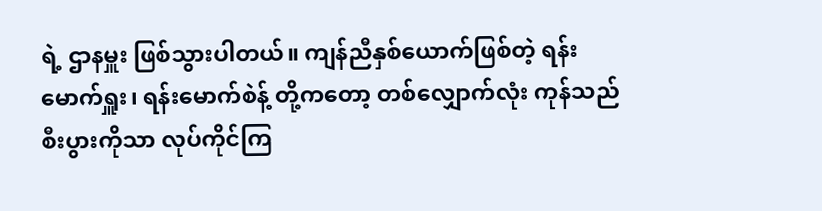ရဲ့ ဌာနမှူး ဖြစ်သွားပါတယ်။ ကျန်ညီနှစ်ယောက်ဖြစ်တဲ့ ရန်းမောက်ရှူး၊ ရန်းမောက်စဲန့် တို့ကတော့ တစ်လျှောက်လုံး ကုန်သည်စီးပွားကိုသာ လုပ်ကိုင်ကြ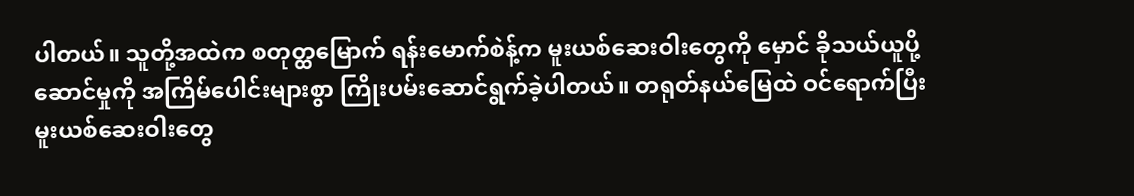ပါတယ်။ သူတို့အထဲက စတုတ္ထမြောက် ရန်းမောက်စဲန့်က မူးယစ်ဆေးဝါးတွေကို မှောင် ခိုသယ်ယူပို့ဆောင်မှုကို အကြိမ်ပေါင်းများစွာ ကြိုးပမ်းဆောင်ရွက်ခဲ့ပါတယ်။ တရုတ်နယ်မြေထဲ ဝင်ရောက်ပြီး မူးယစ်ဆေးဝါးတွေ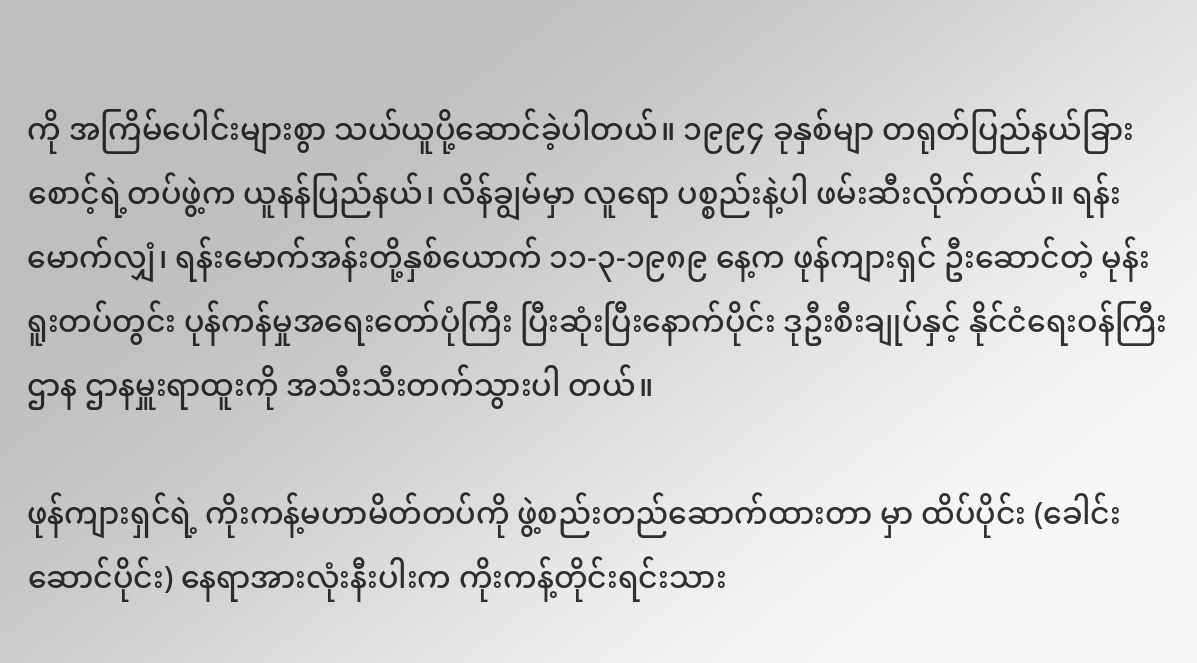ကို အကြိမ်ပေါင်းများစွာ သယ်ယူပို့ဆောင်ခဲ့ပါတယ်။ ၁၉၉၄ ခုနှစ်မျာ တရုတ်ပြည်နယ်ခြားစောင့်ရဲ့တပ်ဖွဲ့က ယူနန်ပြည်နယ်၊ လိန်ချွမ်မှာ လူရော ပစ္စည်းနဲ့ပါ ဖမ်းဆီးလိုက်တယ်။ ရန်းမောက်လျှံ၊ ရန်းမောက်အန်းတို့နှစ်ယောက် ၁၁-၃-၁၉၈၉ နေ့က ဖုန်ကျားရှင် ဦးဆောင်တဲ့ မုန်းရူးတပ်တွင်း ပုန်ကန်မှုအရေးတော်ပုံကြီး ပြီးဆုံးပြီးနောက်ပိုင်း ဒုဦးစီးချုပ်နှင့် နိုင်ငံရေးဝန်ကြီးဌာန ဌာနမှူးရာထူးကို အသီးသီးတက်သွားပါ တယ်။

ဖုန်ကျားရှင်ရဲ့ ကိုးကန့်မဟာမိတ်တပ်ကို ဖွဲ့စည်းတည်ဆောက်ထားတာ မှာ ထိပ်ပိုင်း (ခေါင်းဆောင်ပိုင်း) နေရာအားလုံးနီးပါးက ကိုးကန့်တိုင်းရင်းသား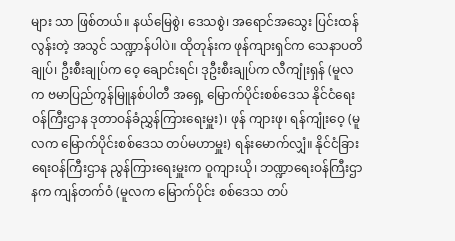များ သာ ဖြစ်တယ်။ နယ်မြေစွဲ၊ ဒေသစွဲ၊ အရောင်အသွေး ပြင်းထန်လွန်းတဲ့ အသွင် သဏ္ဍာန်ပါပဲ။ ထိုတုန်းက ဖုန်ကျားရှင်က သေနာပတိချုပ်၊ ဦးစီးချုပ်က ဝေ့ ချောင်းရင်၊ ဒုဦးစီးချုပ်က လီကျုံးရှန် (မူလက ဗမာပြည်ကွန်မြူနစ်ပါတီ အရှေ့ မြောက်ပိုင်းစစ်ဒေသ နိုင်ငံရေးဝန်ကြီးဌာန ဒုတာဝန်ခံညွှန်ကြားရေးမှူး)၊ ဖုန် ကျားဖု၊ ရန်ကျုံးဝေ့ (မူလက မြောက်ပိုင်းစစ်ဒေသ တပ်မဟာမှူး) ရန်းမောက်လျှံ။ နိုင်ငံခြားရေးဝန်ကြီးဌာန ညွန်ကြားရေးမှူးက ဝူကျားယို၊ ဘဏ္ဍာရေးဝန်ကြီးဌာနက ကျန်တက်ဝံ (မူလက မြောက်ပိုင်း စစ်ဒေသ တပ်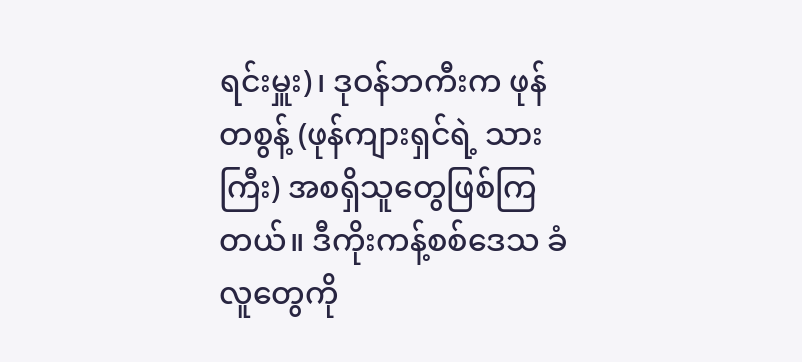ရင်းမှူး)၊ ဒုဝန်ဘကီးက ဖုန် တစွန့် (ဖုန်ကျားရှင်ရဲ့ သားကြီး) အစရှိသူတွေဖြစ်ကြတယ်။ ဒီကိုးကန့်စစ်ဒေသ ခံလူတွေကို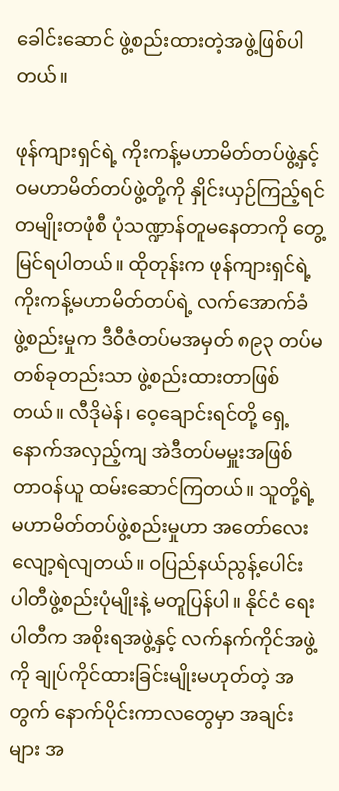ခေါင်းဆောင် ဖွဲ့စည်းထားတဲ့အဖွဲ့ဖြစ်ပါတယ်။

ဖုန်ကျားရှင်ရဲ့ ကိုးကန့်မဟာမိတ်တပ်ဖွဲ့နှင့် ဝမဟာမိတ်တပ်ဖွဲ့တို့ကို နှိုင်းယှဉ်ကြည့်ရင် တမျိုးတဖုံစီ ပုံသဏ္ဍာန်တူမနေတာကို တွေ့မြင်ရပါတယ်။ ထိုတုန်းက ဖုန်ကျားရှင်ရဲ့ ကိုးကန့်မဟာမိတ်တပ်ရဲ့ လက်အောက်ခံ ဖွဲ့စည်းမှုက ဒီဝီဇံတပ်မအမှတ် ၈၉၃ တပ်မတစ်ခုတည်းသာ ဖွဲ့စည်းထားတာဖြစ်တယ်။ လီဒိုမဲန်၊ ဝေ့ချောင်းရင်တို့ ရှေ့နောက်အလှည့်ကျ အဲဒီတပ်မမှူးအဖြစ် တာဝန်ယူ ထမ်းဆောင်ကြတယ်။ သူတို့ရဲ့ မဟာမိတ်တပ်ဖွဲ့စည်းမှုဟာ အတော်လေး လျော့ရဲလျတယ်။ ဝပြည်နယ်ညွန့်ပေါင်း ပါတီဖွဲ့စည်းပုံမျိုးနဲ့ မတူပြန်ပါ။ နိုင်ငံ ရေးပါတီက အစိုးရအဖွဲ့နှင့် လက်နက်ကိုင်အဖွဲ့ကို ချုပ်ကိုင်ထားခြင်းမျိုးမဟုတ်တဲ့ အတွက် နောက်ပိုင်းကာလတွေမှာ အချင်းများ အ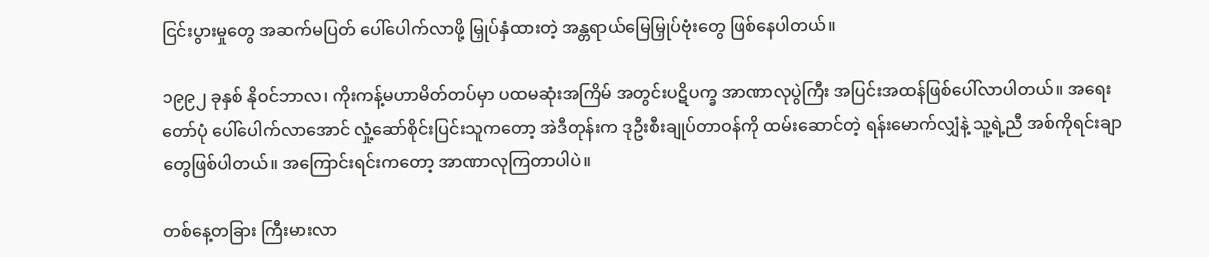ငြင်းပွားမှုတွေ အဆက်မပြတ် ပေါ်ပေါက်လာဖို့ မြှုပ်နှံထားတဲ့ အန္တရာယ်မြေမြှုပ်ဗုံးတွေ ဖြစ်နေပါတယ်။

၁၉၉၂ ခုနှစ် နိုဝင်ဘာလ၊ ကိုးကန့်မဟာမိတ်တပ်မှာ ပထမဆုံးအကြိမ် အတွင်းပဋိပက္ခ အာဏာလုပွဲကြီး အပြင်းအထန်ဖြစ်ပေါ်လာပါတယ်။ အရေး တော်ပုံ ပေါ်ပေါက်လာအောင် လှုံ့ဆော်စိုင်းပြင်းသူကတော့ အဲဒီတုန်းက ဒုဦးစီးချုပ်တာဝန်ကို ထမ်းဆောင်တဲ့ ရန်းမောက်လျှံနဲ့ သူ့ရဲ့ညီ အစ်ကိုရင်းချာ တွေဖြစ်ပါတယ်။ အကြောင်းရင်းကတော့ အာဏာလုကြတာပါပဲ။

တစ်နေ့တခြား ကြီးမားလာ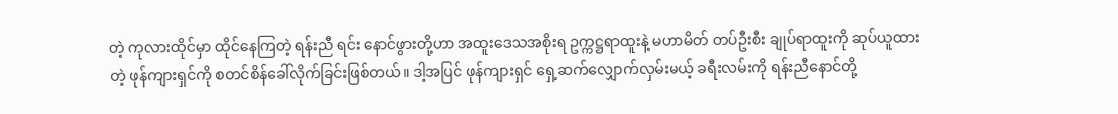တဲ့ ကုလားထိုင်မှာ ထိုင်နေကြတဲ့ ရန်းညီ ရင်း နောင်ဖွားတို့ဟာ အထူးဒေသအစိုးရ ဥက္ကဋ္ဌရာထူးနဲ့ မဟာမိတ် တပ်ဦးစီး ချုပ်ရာထူးကို ဆုပ်ယူထားတဲ့ ဖုန်ကျားရှင်ကို စတင်စိန်ခေါ်လိုက်ခြင်းဖြစ်တယ်။ ဒါ့အပြင် ဖုန်ကျားရှင် ရှေ့ဆက်လျှောက်လှမ်းမယ့် ခရီးလမ်းကို ရန်းညီနောင်တို့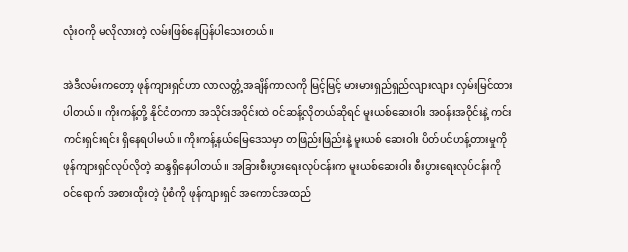လုံးဝကို မလိုလားတဲ့ လမ်းဖြစ်နေပြန်ပါသေးတယ်။

အဲဒီလမ်းကတော့ ဖုန်ကျားရှင်ဟာ လာလတ္တံ့အချိန်ကာလကို မြင့်မြင့် မားမားရှည်ရှည်လျားလျား လှမ်းမြင်ထားပါတယ်။ ကိုးကန့်တို့ နိုင်ငံတကာ အသိုင်းအဝိုင်းထဲ ဝင်ဆန့်လိုတယ်ဆိုရင် မူးယစ်ဆေးဝါး အဝန်းအဝိုင်းနဲ့ ကင်း ကင်းရှင်းရင်း ရှိနေရပါမယ်။ ကိုးကန့်နယ်မြေဒေသမှာ တဖြည်းဖြည်းနဲ့ မူးယစ် ဆေးဝါး ပိတ်ပင်ဟန့်တားမှုကို ဖုန်ကျားရှင်လုပ်လိုတဲ့ ဆန္ဒရှိနေပါတယ်။ အခြားစီးပွားရေးလုပ်ငန်းက မူးယစ်ဆေးဝါး စီးပွားရေးလုပ်ငန်းကို ဝင်ရောက် အစားထိုးတဲ့ ပုံစံကို ဖုန်ကျားရှင် အကောင်အထည်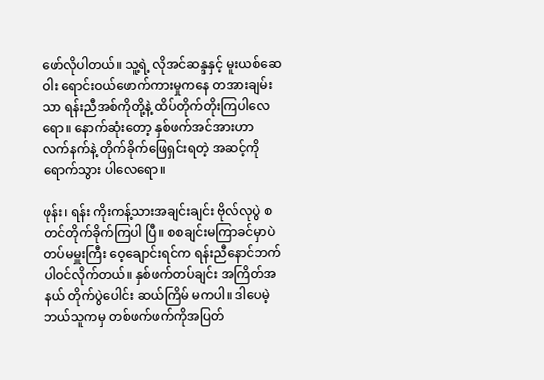ဖော်လိုပါတယ်။ သူ့ရဲ့ လိုအင်ဆန္ဒနှင့် မူးယစ်ဆေဝါး ရောင်းဝယ်ဖောက်ကားမှုကနေ တအားချမ်းသာ ရန်းညီအစ်ကိုတို့နဲ့ ထိပ်တိုက်တိုးကြပါလေရော။ နောက်ဆုံးတော့ နှစ်ဖက်အင်အားဟာ လက်နက်နဲ့ တိုက်ခိုက်ဖြေရှင်းရတဲ့ အဆင့်ကို ရောက်သွား ပါလေရော။

ဖုန်း၊ ရန်း ကိုးကန့်သားအချင်းချင်း ဗိုလ်လုပွဲ စတင်တိုက်ခိုက်ကြပါ ပြီ။ စစချင်းမကြာခင်မှာပဲ တပ်မမှူးကြီး ဝေ့ချောင်းရင်က ရန်းညီနောင်ဘက် ပါဝင်လိုက်တယ်။ နှစ်ဖက်တပ်ချင်း အကြိတ်အနယ် တိုက်ပွဲပေါင်း ဆယ်ကြိမ် မကပါ။ ဒါပေမဲ့ ဘယ်သူကမှ တစ်ဖက်ဖက်ကိုအပြတ်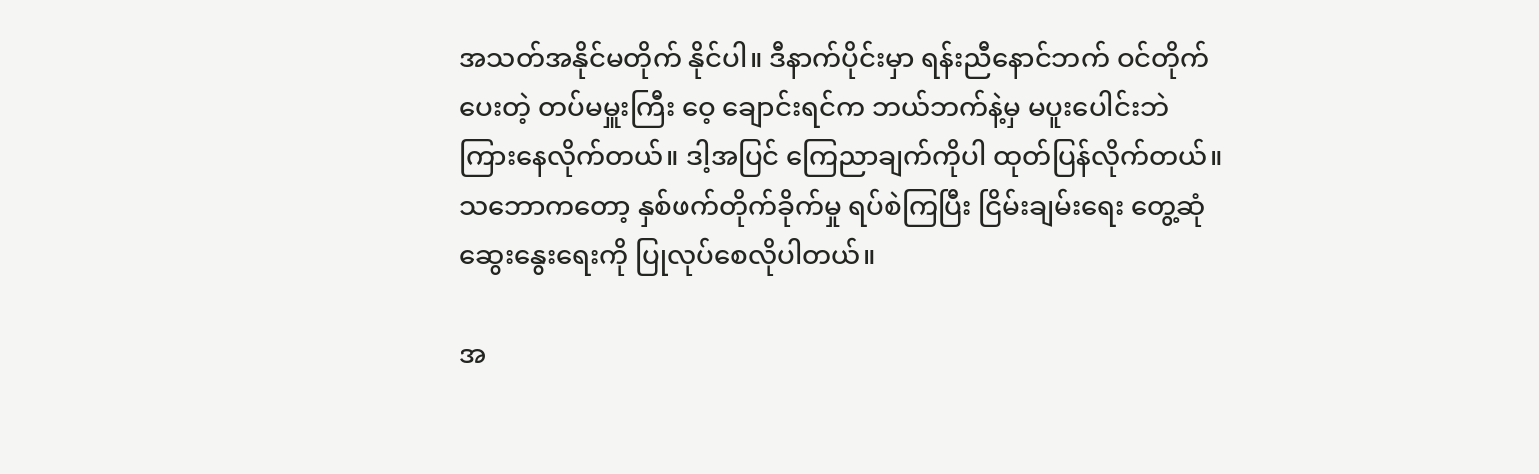အသတ်အနိုင်မတိုက် နိုင်ပါ။ ဒီနာက်ပိုင်းမှာ ရန်းညီနောင်ဘက် ဝင်တိုက်ပေးတဲ့ တပ်မမှူးကြီး ဝေ့ ချောင်းရင်က ဘယ်ဘက်နဲ့မှ မပူးပေါင်းဘဲ ကြားနေလိုက်တယ်။ ဒါ့အပြင် ကြေညာချက်ကိုပါ ထုတ်ပြန်လိုက်တယ်။ သဘောကတော့ နှစ်ဖက်တိုက်ခိုက်မှု ရပ်စဲကြပြီး ငြိမ်းချမ်းရေး တွေ့ဆုံဆွေးနွေးရေးကို ပြုလုပ်စေလိုပါတယ်။

အ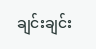ချင်းချင်း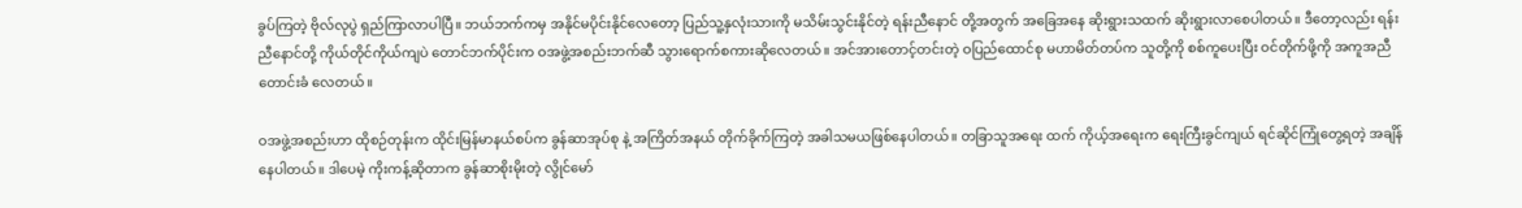ခွပ်ကြတဲ့ ဗိုလ်လုပွဲ ရှည်ကြာလာပါပြီ။ ဘယ်ဘက်ကမှ အနိုင်မပိုင်းနိုင်လေတော့ ပြည်သူ့နှလုံးသားကို မသိမ်းသွင်းနိုင်တဲ့ ရန်းညီနောင် တို့အတွက် အခြေအနေ ဆိုးရွားသထက် ဆိုးရွားလာစေပါတယ်။ ဒီတော့လည်း ရန်းညီနောင်တို့ ကိုယ်တိုင်ကိုယ်ကျပဲ တောင်ဘက်ပိုင်းက ဝအဖွဲ့အစည်းဘက်ဆီ သွားရောက်စကားဆိုလေတယ်။ အင်အားတောင့်တင်းတဲ့ ဝပြည်ထောင်စု မဟာမိတ်တပ်က သူတို့ကို စစ်ကူပေးပြီး ဝင်တိုက်ဖို့ကို အကူအညီတောင်းခံ လေတယ်။

ဝအဖွဲ့အစည်းဟာ ထိုစဉ်တုန်းက ထိုင်းမြန်မာနယ်စပ်က ခွန်ဆာအုပ်စု နဲ့ အကြိတ်အနယ် တိုက်ခိုက်ကြတဲ့ အခါသမယဖြစ်နေပါတယ်။ တခြာသူအရေး ထက် ကိုယ့်အရေးက ရေးကြီးခွင်ကျယ် ရင်ဆိုင်ကြုံတွေ့ရတဲ့ အချိန်နေပါတယ်။ ဒါပေမဲ့ ကိုးကန့်ဆိုတာက ခွန်ဆာစိုးမိုးတဲ့ လွိုင်မော်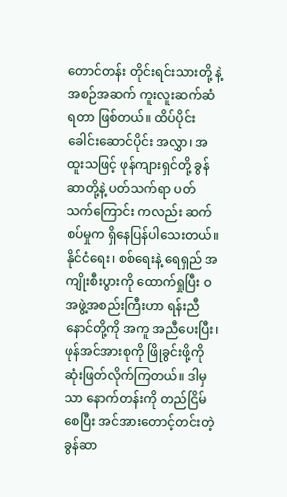တောင်တန်း တိုင်းရင်းသားတို့ နဲ့ အစဉ်အဆက် ကူးလူးဆက်ဆံရတာ ဖြစ်တယ်။ ထိပ်ပိုင်းခေါင်းဆောင်ပိုင်း အလွှာ၊ အထူးသဖြင့် ဖုန်ကျားရှင်တို့ ခွန်ဆာတို့နဲ့ ပတ်သက်ရာ ပတ်သက်ကြောင်း ကလည်း ဆက်စပ်မှုက ရှိနေပြန်ပါသေးတယ်။ နိုင်ငံရေး၊ စစ်ရေးနဲ့ ရေရှည် အကျိုးစီးပွားကို ထောက်ရှုပြီး ဝအဖွဲ့အစည်းကြီးဟာ ရန်းညီနောင်တို့ကို အကူ အညီပေးပြီး၊ ဖုန်အင်အားစုကို ဖြိုခွင်းဖို့ကို ဆုံးဖြတ်လိုက်ကြတယ်။ ဒါမှသာ နောက်တန်းကို တည်ငြိမ်စေပြီး အင်အားတောင့်တင်းတဲ့ ခွန်ဆာ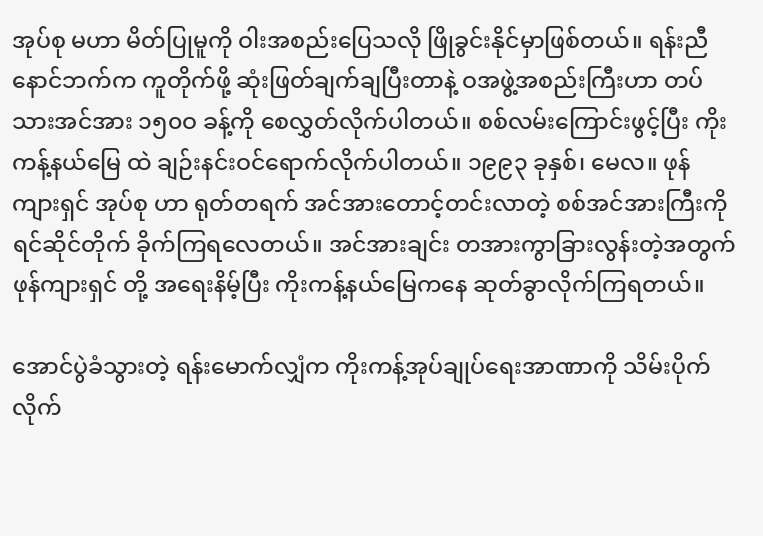အုပ်စု မဟာ မိတ်ပြုမူကို ဝါးအစည်းပြေသလို ဖြိုခွင်းနိုင်မှာဖြစ်တယ်။ ရန်းညီနောင်ဘက်က ကူတိုက်ဖို့ ဆုံးဖြတ်ချက်ချပြီးတာနဲ့ ဝအဖွဲ့အစည်းကြီးဟာ တပ်သားအင်အား ၁၅၀ဝ ခန့်ကို စေလွှတ်လိုက်ပါတယ်။ စစ်လမ်းကြောင်းဖွင့်ပြီး ကိုးကန့်နယ်မြေ ထဲ ချဉ်းနင်းဝင်ရောက်လိုက်ပါတယ်။ ၁၉၉၃ ခုနှစ်၊ မေလ။ ဖုန်ကျားရှင် အုပ်စု ဟာ ရုတ်တရက် အင်အားတောင့်တင်းလာတဲ့ စစ်အင်အားကြီးကို ရင်ဆိုင်တိုက် ခိုက်ကြရလေတယ်။ အင်အားချင်း တအားကွာခြားလွန်းတဲ့အတွက် ဖုန်ကျားရှင် တို့ အရေးနိမ့်ပြီး ကိုးကန့်နယ်မြေကနေ ဆုတ်ခွာလိုက်ကြရတယ်။

အောင်ပွဲခံသွားတဲ့ ရန်းမောက်လျှံက ကိုးကန့်အုပ်ချုပ်ရေးအာဏာကို သိမ်းပိုက်လိုက်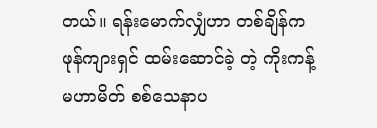တယ်။ ရန်းမောက်လျှံဟာ တစ်ချိန်က ဖုန်ကျားရှင် ထမ်းဆောင်ခဲ့ တဲ့ ကိုးကန့်မဟာမိတ် စစ်သေနာပ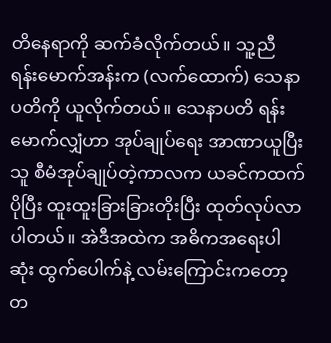တိနေရာကို ဆက်ခံလိုက်တယ်။ သူ့ညီ ရန်းမောက်အန်းက (လက်ထောက်) သေနာပတိကို ယူလိုက်တယ်။ သေနာပတိ ရန်းမောက်လျှံဟာ အုပ်ချုပ်ရေး အာဏာယူပြီး သူ စီမံအုပ်ချုပ်တဲ့ကာလက ယခင်ကထက်ပိုပြီး ထူးထူးခြားခြားတိုးပြီး ထုတ်လုပ်လာပါတယ်။ အဲဒီအထဲက အဓိကအရေးပါဆုံး ထွက်ပေါက်နဲ့ လမ်းကြောင်းကတော့ တ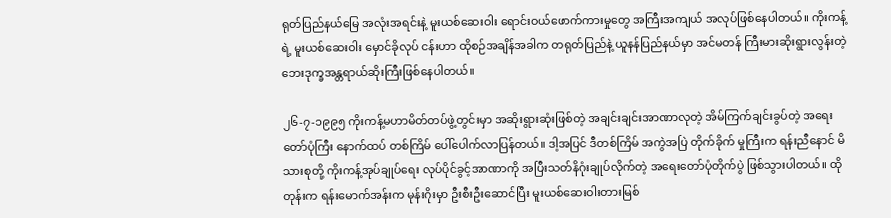ရုတ်ပြည်နယ်မြေ အလုံးအရင်းနဲ့ မူးယစ်ဆေးဝါး ရောင်းဝယ်ဖောက်ကားမှုတွေ အကြီးအကျယ် အလုပ်ဖြစ်နေပါတယ်။ ကိုးကန့်ရဲ့ မူးယစ်ဆေးဝါး မှောင်ခိုလုပ် ငန်းဟာ ထိုစဉ်အချိန်အခါက တရုတ်ပြည်နဲ့ ယူနန်ပြည်နယ်မှာ အင်မတန် ကြီးမားဆိုးရွားလွန်းတဲ့ ဘေးဒုက္ခအန္တရာယ်ဆိုးကြီးဖြစ်နေပါတယ်။

၂၆-၇-၁၉၉၅ ကိုးကန့်မဟာမိတ်တပ်ဖွဲ့တွင်းမှာ အဆိုးရွားဆုံးဖြစ်တဲ့ အချင်းချင်းအာဏာလုတဲ့ အိမ်ကြက်ချင်းခွပ်တဲ့ အရေးတော်ပုံကြီး နောက်ထပ် တစ်ကြိမ် ပေါ်ပေါက်လာပြန်တယ်။ ဒါ့အပြင် ဒီတစ်ကြိမ် အကွဲအပြဲ တိုက်ခိုက် မှုကြီးက ရန်းညီနောင် မိသားစုတို့ ကိုးကန့်အုပ်ချုပ်ရေး လုပ်ပိုင်ခွင့်အာဏာကို အပြီးသတ်နိဂုံးချုပ်လိုက်တဲ့ အရေးတော်ပုံတိုက်ပွဲ ဖြစ်သွားပါတယ်။ ထိုတုန်းက ရန်းမောက်အန်းက မုန်းဂိုးမှာ ဦးစီးဦးဆောင်ပြီး မူးယစ်ဆေးဝါးတားမြစ်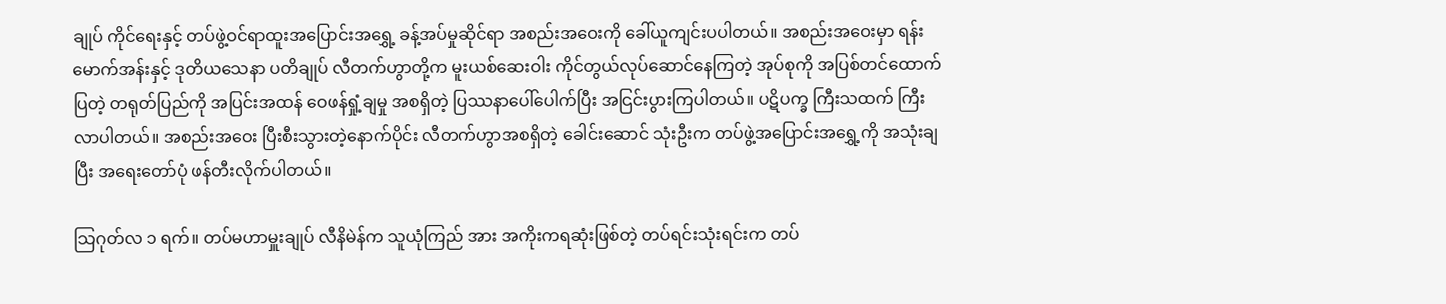ချုပ် ကိုင်ရေးနှင့် တပ်ဖွဲ့ဝင်ရာထူးအပြောင်းအရွှေ့ ခန့်အပ်မှုဆိုင်ရာ အစည်းအဝေးကို ခေါ်ယူကျင်းပပါတယ်။ အစည်းအဝေးမှာ ရန်းမောက်အန်းနှင့် ဒုတိယသေနာ ပတိချုပ် လီတက်ဟွာတို့က မူးယစ်ဆေးဝါး ကိုင်တွယ်လုပ်ဆောင်နေကြတဲ့ အုပ်စုကို အပြစ်တင်ထောက်ပြတဲ့ တရုတ်ပြည်ကို အပြင်းအထန် ဝေဖန်ရှုံ့ချမှု အစရှိတဲ့ ပြဿနာပေါ်ပေါက်ပြီး အငြင်းပွားကြပါတယ်။ ပဋိပက္ခ ကြီးသထက် ကြီးလာပါတယ်။ အစည်းအဝေး ပြီးစီးသွားတဲ့နောက်ပိုင်း လီတက်ဟွာအစရှိတဲ့ ခေါင်းဆောင် သုံးဦးက တပ်ဖွဲ့အပြောင်းအရွှေ့ကို အသုံးချပြီး အရေးတော်ပုံ ဖန်တီးလိုက်ပါတယ်။

သြဂုတ်လ ၁ ရက်။ တပ်မဟာမှူးချုပ် လီနိမဲန်က သူယုံကြည် အား အကိုးကရဆုံးဖြစ်တဲ့ တပ်ရင်းသုံးရင်းက တပ်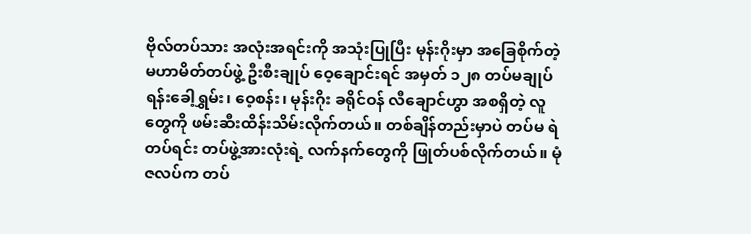ဗိုလ်တပ်သား အလုံးအရင်းကို အသုံးပြုပြီး မုန်းဂိုးမှာ အခြေစိုက်တဲ့ မဟာမိတ်တပ်ဖွဲ့ ဦးစီးချုပ် ဝေ့ချောင်းရင် အမှတ် ၁၂၈ တပ်မချုပ် ရန်းခေါ့ရွှမ်း၊ ဝေ့စန်း၊ မုန်းဂိုး ခရိုင်ဝန် လီချောင်ဟွာ အစရှိတဲ့ လူတွေကို ဖမ်းဆီးထိန်းသိမ်းလိုက်တယ်။ တစ်ချိန်တည်းမှာပဲ တပ်မ ရဲတပ်ရင်း တပ်ဖွဲ့အားလုံးရဲ့ လက်နက်တွေကို ဖြုတ်ပစ်လိုက်တယ်။ မုံဇလပ်က တပ်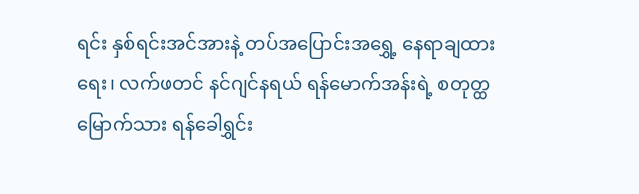ရင်း နှစ်ရင်းအင်အားနဲ့ တပ်အပြောင်းအရွှေ့ နေရာချထားရေး၊ လက်ဖတင် နင်ဂျင်နရယ် ရန်မောက်အန်းရဲ့ စတုတ္ထမြောက်သား ရန်ခေါရွှင်း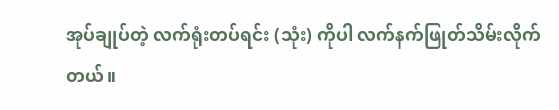အုပ်ချုပ်တဲ့ လက်ရုံးတပ်ရင်း (သုံး) ကိုပါ လက်နက်ဖြုတ်သိမ်းလိုက်တယ်။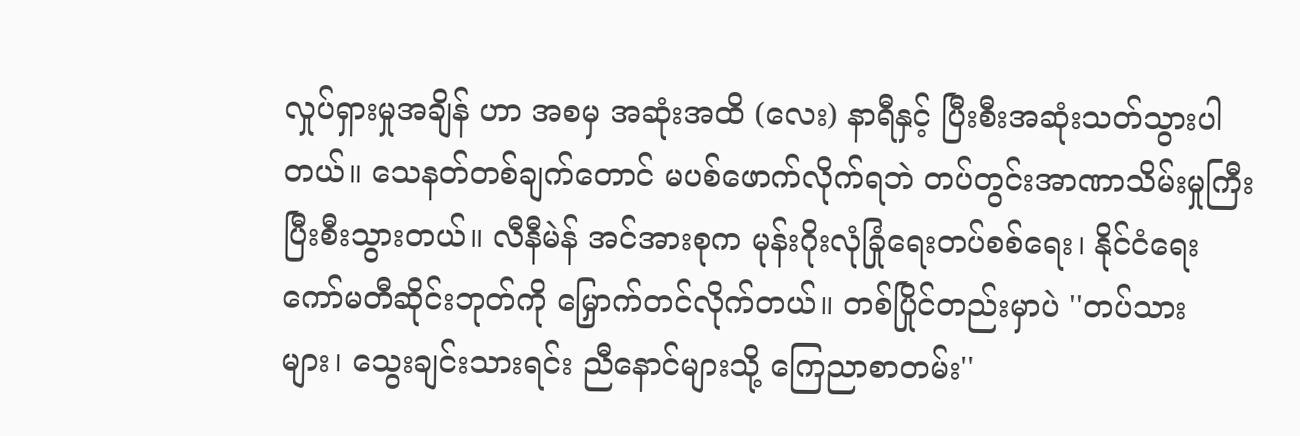လှုပ်ရှားမှုအချိန် ဟာ အစမှ အဆုံးအထိ (လေး) နာရီနှင့် ပြီးစီးအဆုံးသတ်သွားပါတယ်။ သေနတ်တစ်ချက်တောင် မပစ်ဖောက်လိုက်ရဘဲ တပ်တွင်းအာဏာသိမ်းမှုကြီး ပြီးစီးသွားတယ်။ လီနီမဲန် အင်အားစုက မုန်းဂိုးလုံခြုံရေးတပ်စစ်ရေး၊ နိုင်ငံရေး ကော်မတီဆိုင်းဘုတ်ကို မြှောက်တင်လိုက်တယ်။ တစ်ပြိုင်တည်းမှာပဲ ''တပ်သား များ၊ သွေးချင်းသားရင်း ညီနောင်များသို့ ကြေညာစာတမ်း''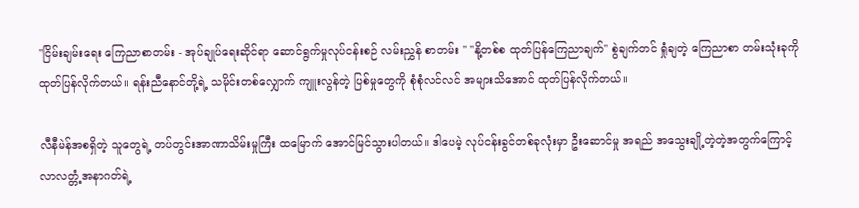''ငြိမ်းချမ်းရေး ကြေညာစာတမ်း - အုပ်ချုပ်ရေးဆိုင်ရာ ဆောင်ရွက်မှုလုပ်ငန်းစဉ် လမ်းညွှန် စာတမ်း '' ''နို့တစ်စ ထုတ်ပြန်ကြေညာချက်'' စွဲချက်တင် ရှုံချတဲ့ ကြေညာစာ တမ်းသုံးခုကို ထုတ်ပြန်လိုက်တယ်။ ရန်းညီနောင်တို့ရဲ့ သမိုင်းတစ်လျှောက် ကျူးလွန်တဲ့ ပြစ်မှုတွေကို စုံစုံလင်လင် အများသိအောင် ထုတ်ပြန်လိုက်တယ်။

လီနီမဲန်အစရှိတဲ့ သူတွေရဲ့ တပ်တွင်းအာဏာသိမ်းမှုကြီး ထမြောက် အောင်မြင်သွားပါတယ်။ ဒါပေမဲ့ လုပ်ငန်းခွင်တစ်ခုလုံးမှာ ဦးဆောင်မှု အရည် အသွေးချို့တဲ့တဲ့အတွက်ကြောင့် လာလတ္တံ့အနာဂတ်ရဲ့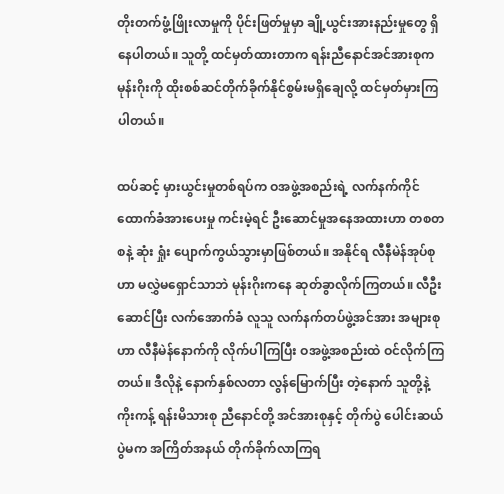တိုးတက်ဖွံ့ဖြိုးလာမှုကို ပိုင်းဖြတ်မှုမှာ ချို့ယွင်းအားနည်းမှုတွေ ရှိနေပါတယ်။ သူတို့ ထင်မှတ်ထားတာက ရန်းညီနောင်အင်အားစုက မုန်းဂိုးကို ထိုးစစ်ဆင်တိုက်ခိုက်နိုင်စွမ်းမရှိချေလို့ ထင်မှတ်မှားကြပါတယ်။

ထပ်ဆင့် မှားယွင်းမှုတစ်ရပ်က ဝအဖွဲ့အစည်းရဲ့ လက်နက်ကိုင် ထောက်ခံအားပေးမှု ကင်းမဲ့ရင် ဦးဆောင်မှုအနေအထားဟာ တစတစနဲ့ ဆုံး ရှုံး ပျောက်ကွယ်သွားမှာဖြစ်တယ်။ အနိုင်ရ လီနီမဲန်အုပ်စုဟာ မလွှဲမရှောင်သာဘဲ မုန်းဂိုးကနေ ဆုတ်ခွာလိုက်ကြတယ်။ လီဦးဆောင်ပြီး လက်အောက်ခံ လူသူ လက်နက်တပ်ဖွဲ့အင်အား အများစုဟာ လီနီမဲန်နောက်ကို လိုက်ပါကြပြီး ဝအဖွဲ့အစည်းထဲ ဝင်လိုက်ကြတယ်။ ဒီလိုနဲ့ နောက်နှစ်လတာ လွန်မြောက်ပြီး တဲ့နောက် သူတို့နဲ့ ကိုးကန့် ရန်းမိသားစု ညီနောင်တို့ အင်အားစုနှင့် တိုက်ပွဲ ပေါင်းဆယ်ပွဲမက အကြိတ်အနယ် တိုက်ခိုက်လာကြရ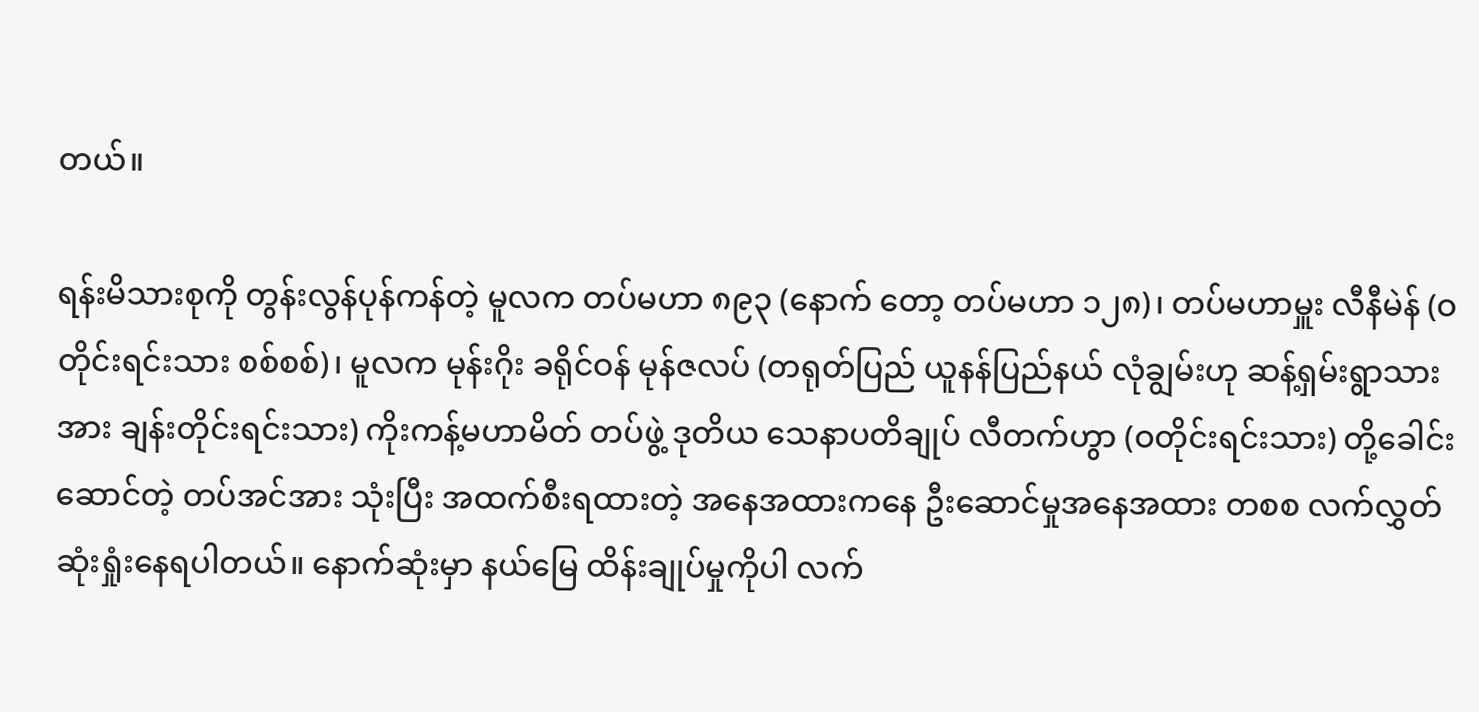တယ်။

ရန်းမိသားစုကို တွန်းလွန်ပုန်ကန်တဲ့ မူလက တပ်မဟာ ၈၉၃ (နောက် တော့ တပ်မဟာ ၁၂၈)၊ တပ်မဟာမှူး လီနီမဲန် (ဝတိုင်းရင်းသား စစ်စစ်)၊ မူလက မုန်းဂိုး ခရိုင်ဝန် မုန်ဇလပ် (တရုတ်ပြည် ယူနန်ပြည်နယ် လုံချွမ်းဟု ဆန့်ရှမ်းရွာသားအား ချန်းတိုင်းရင်းသား) ကိုးကန့်မဟာမိတ် တပ်ဖွဲ့ ဒုတိယ သေနာပတိချုပ် လီတက်ဟွာ (ဝတိုင်းရင်းသား) တို့ခေါင်းဆောင်တဲ့ တပ်အင်အား သုံးပြီး အထက်စီးရထားတဲ့ အနေအထားကနေ ဦးဆောင်မှုအနေအထား တစစ လက်လွှတ်ဆုံးရှုံးနေရပါတယ်။ နောက်ဆုံးမှာ နယ်မြေ ထိန်းချုပ်မှုကိုပါ လက်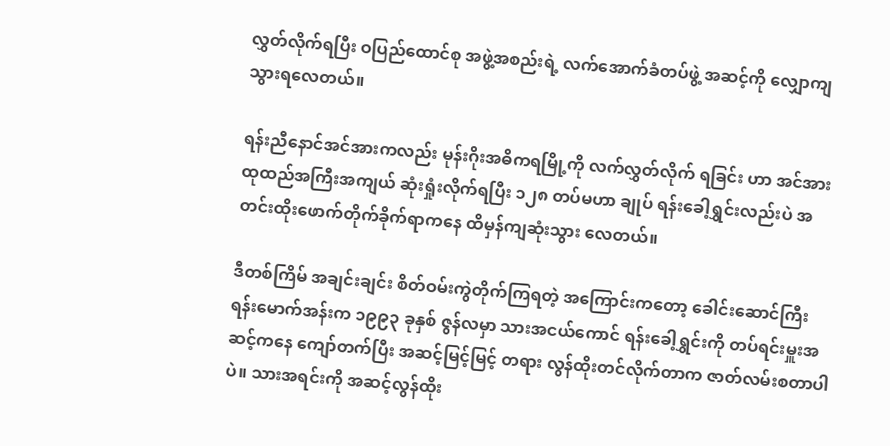လွှတ်လိုက်ရပြီး ဝပြည်ထောင်စု အဖွဲ့အစည်းရဲ့ လက်အောက်ခံတပ်ဖွဲ့ အဆင့်ကို လျှောကျသွားရလေတယ်။

ရန်းညီနောင်အင်အားကလည်း မုန်းဂိုးအဓိကရမြို့ကို လက်လွှတ်လိုက် ရခြင်း ဟာ အင်အားထုထည်အကြီးအကျယ် ဆုံးရှုံးလိုက်ရပြီး ၁၂၈ တပ်မဟာ ချုပ် ရန်းခေါ့ရွှင်းလည်းပဲ အတင်းထိုးဖောက်တိုက်ခိုက်ရာကနေ ထိမှန်ကျဆုံးသွား လေတယ်။

ဒီတစ်ကြိမ် အချင်းချင်း စိတ်ဝမ်းကွဲတိုက်ကြရတဲ့ အကြောင်းကတော့ ခေါင်းဆောင်ကြီး ရန်းမောက်အန်းက ၁၉၉၃ ခုနှစ် ဇွန်လမှာ သားအငယ်ကောင် ရန်းခေါ့ရွှင်းကို တပ်ရင်းမှူးအဆင့်ကနေ ကျော်တက်ပြီး အဆင့်မြင့်မြင့် တရား လွန်ထိုးတင်လိုက်တာက ဇာတ်လမ်းစတာပါပဲ။ သားအရင်းကို အဆင့်လွန်ထိုး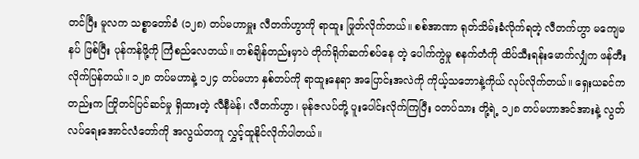တင်ပြီး မူလက သစ္စာတော်ခံ (၁၂၈) တပ်မဟာမှူး လီတက်ဟွာကို ရာထူး ဖြုတ်လိုက်တယ်။ စစ်အာဏာ ရုတ်သိမ်းခံလိုက်ရတဲ့ လီတက်ဟွာ မကျေမနပ် ဖြစ်ပြီး ပုန်ကန်ဖို့ကို ကြံစည်လေတယ်။ တစ်ချိန်တည်းမှာပဲ တိုက်ရိုက်ဆက်စပ်နေ တဲ့ ပေါက်ကွဲမှု စနက်တံကို ထိပ်သီးရန်းမောက်လျှံက ဖန်တီးလိုက်ပြန်တယ်။ ၁၂၈ တပ်မဟာနဲ့ ၁၂၄ တပ်မဟာ နှစ်တပ်ကို ရာထူးနေရာ အပြောင်းအလဲကို ကိုယ့်သဘောနဲ့ကိုယ် လုပ်လိုက်တယ်။ ရှေးယခင်ကတည်းက ကြိုတင်ပြင်ဆင်မှု ရှိထားတဲ့ လီနီမဲန်၊ လီတက်ဟွာ၊ မုန်ဇလပ်တို့ ပူးပေါင်းလိုက်ကြပြီး ဝတပ်သား တို့ရဲ့ ၁၂၈ တပ်မဟာအင်အားနဲ့ လွတ်လပ်ရေးအောင်လံတော်ကို အလွယ်တကူ လွှင့်ထူနိုင်လိုက်ပါတယ်။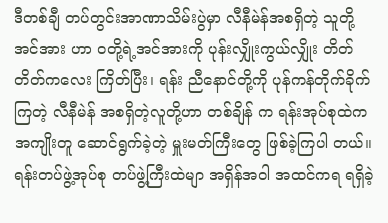ဒီတစ်ချီ တပ်တွင်းအာဏာသိမ်းပွဲမှာ လီနီမဲန်အစရှိတဲ့ သူတို့အင်အား ဟာ ဝတို့ရဲ့အင်အားကို ပုန်းလျှိုးကွယ်လျှိုး တိတ်တိတ်ကလေး ကြိတ်ပြီး၊ ရန်း ညီနောင်တို့ကို ပုန်ကန်တိုက်ခိုက်ကြတဲ့ လီနီမဲန် အစရှိတဲ့လူတို့ဟာ တစ်ချိန် က ရန်းအုပ်စုထဲက အကျိုးတူ ဆောင်ရွက်ခဲ့တဲ့ မှူးမတ်ကြီးတွေ ဖြစ်ခဲ့ကြပါ တယ်။ ရန်းတပ်ဖွဲ့အုပ်စု တပ်ဖွဲ့ကြီးထဲမျာ အရှိန်အဝါ အထင်ကရ ရရှိခဲ့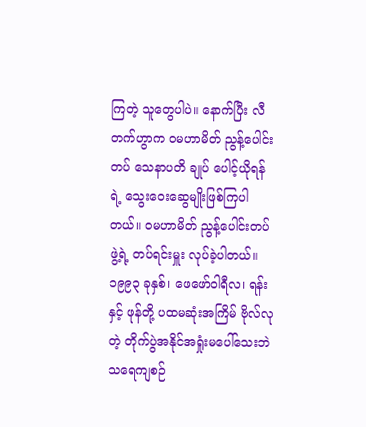ကြတဲ့ သူတွေပါပဲ။ နောက်ပြီး လီတက်ဟွာက ဝမဟာမိတ် ညွန့်ပေါင်းတပ် သေနာပတိ ချုပ် ပေါင့်ယိုရန်ရဲ့ သွေးဝေးဆွေမျိုးဖြစ်ကြပါတယ်။ ဝမဟာမိတ် ညွန့်ပေါင်းတပ် ဖွဲ့ရဲ့ တပ်ရင်းမှူး လုပ်ခဲ့ပါတယ်။ ၁၉၉၃ ခုနှစ်၊ ဖေဖော်ဝါရီလ၊ ရန်းနှင့် ဖုန်တို့ ပထမဆုံးအကြိမ် ဗိုလ်လုတဲ့ တိုက်ပွဲအနိုင်အရှုံးမပေါ်သေးဘဲ သရေကျစဉ်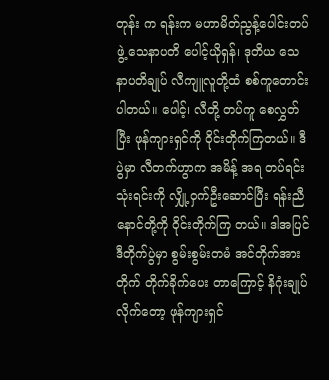တုန်း က ရန်းက မဟာမိတ်ညွန့်ပေါင်းတပ်ဖွဲ့ သေနာပတိ ပေါင့်ယိုရှန်၊ ဒုတိယ သေနာပတိချုပ် လီကျူလူတို့ထံ စစ်ကူတောင်းပါတယ်။ ပေါင့်၊ လီတို့ တပ်ကူ စေလွှတ်ပြီး ဖုန်ကျားရှင်ကို ဝိုင်းတိုက်ကြတယ်။ ဒီပွဲမှာ လီတက်ဟွာက အမိန့် အရ တပ်ရင်းသုံးရင်းကို လျှို့ဝှက်ဦးဆောင်ပြီး ရန်းညီနောင်တို့ကို ဝိုင်းတိုက်ကြ တယ်။ ဒါအပြင် ဒီတိုက်ပွဲမှာ စွမ်းစွမ်းတမံ အင်တိုက်အားတိုက် တိုက်ခိုက်ပေး တာကြောင့် နိဂုံးချုပ်လိုက်တော့ ဖုန်ကျားရှင်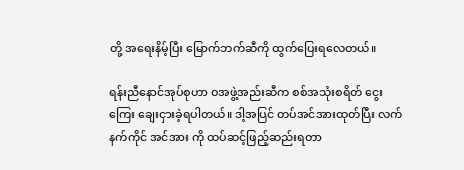တို့ အရေးနိမ့်ပြီး မြောက်ဘက်ဆီကို ထွက်ပြေးရလေတယ်။

ရန်းညီနောင်အုပ်စုဟာ ဝအဖွဲ့အည်းဆီက စစ်အသုံးစရိတ် ငွေးကြေး ချေးငှားခဲ့ရပါတယ်။ ဒါ့အပြင် တပ်အင်အားထုတ်ပြီး လက်နက်ကိုင် အင်အား ကို ထပ်ဆင့်ဖြည့်ဆည်းရတာ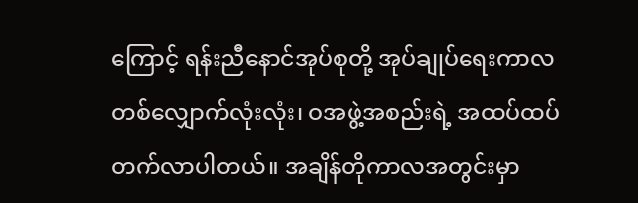ကြောင့် ရန်းညီနောင်အုပ်စုတို့ အုပ်ချုပ်ရေးကာလ တစ်လျှောက်လုံးလုံး၊ ဝအဖွဲ့အစည်းရဲ့ အထပ်ထပ် တက်လာပါတယ်။ အချိန်တိုကာလအတွင်းမှာ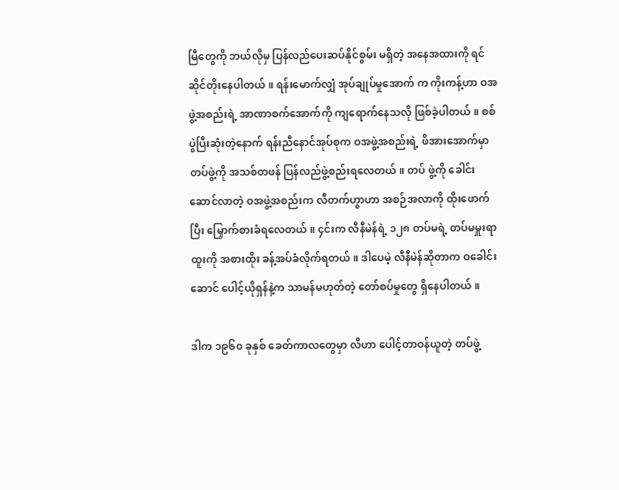မြီတွေကို ဘယ်လိုမှ ပြန်လည်ပေးဆပ်နိုင်စွမ်း မရှိတဲ့ အနေအထားကို ရင်ဆိုင်တိုးနေပါတယ်။ ရန်းမောက်လျှံ အုပ်ချုပ်မှုအောက် က ကိုးကန့်ဟာ ဝအဖွဲ့အစည်းရဲ့ အာဏာစက်အောက်ကို ကျရောက်နေသလို ဖြစ်ခဲ့ပါတယ်။ စစ်ပွဲပြီးဆုံးတဲ့နောက် ရန်းညီနောင်အုပ်စုက ဝအဖွဲ့အစည်းရဲ့ ဖိအားအောက်မှာ တပ်ဖွဲ့ကို အသစ်တဖန် ပြန်လည်ဖွဲ့စည်းရလေတယ်။ တပ် ဖွဲ့ကို ခေါင်းဆောင်လာတဲ့ ဝအဖွဲ့အစည်းက လီတက်ဟွာဟာ အစဉ်အလာကို ထိုးဖောက်ပြီး မြှောက်စားခံရလေတယ်။ ၄င်းက လီနီမဲန်ရဲ့ ၁၂၈ တပ်မရဲ့ တပ်မမှူးရာထူးကို အစားထိုး ခန့်အပ်ခံလိုက်ရတယ်။ ဒါပေမဲ့ လီနီမဲန်ဆိုတာက ဝခေါင်းဆောင် ပေါင့်ယိုရှန်နဲ့က သာမန်မဟုတ်တဲ့ တော်စပ်မှုတွေ ရှိနေပါတယ်။

ဒါက ၁၉၆၀ ခုနှစ် ခေတ်ကာလတွေမှာ လီဟာ ပေါင့်တာဝန်ယူတဲ့ တပ်ဖွဲ့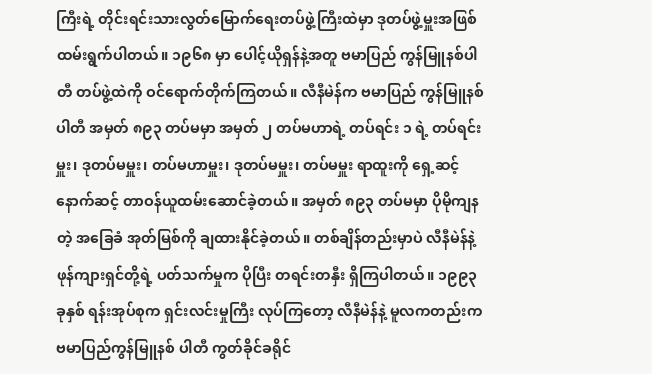ကြီးရဲ့ တိုင်းရင်းသားလွတ်မြောက်ရေးတပ်ဖွဲ့ကြီးထဲမှာ ဒုတပ်ဖွဲ့မှူးအဖြစ် ထမ်းရွက်ပါတယ်။ ၁၉၆၈ မှာ ပေါင့်ယိုရှန်နဲ့အတူ ဗမာပြည် ကွန်မြူနစ်ပါတီ တပ်ဖွဲ့ထဲကို ဝင်ရောက်တိုက်ကြတယ်။ လီနီမဲန်က ဗမာပြည် ကွန်မြူနစ်ပါတီ အမှတ် ၈၉၃ တပ်မမှာ အမှတ် ၂ တပ်မဟာရဲ့ တပ်ရင်း ၁ ရဲ့ တပ်ရင်းမှူး၊ ဒုတပ်မမှူး၊ တပ်မဟာမှူး၊ ဒုတပ်မမှူး၊ တပ်မမှူး ရာထူးကို ရှေ့ဆင့်နောက်ဆင့် တာဝန်ယူထမ်းဆောင်ခဲ့တယ်။ အမှတ် ၈၉၃ တပ်မမှာ ပိုမိုကျနတဲ့ အခြေခံ အုတ်မြစ်ကို ချထားနိုင်ခဲ့တယ်။ တစ်ချိန်တည်းမှာပဲ လီနီမဲန်နဲ့ ဖုန်ကျားရှင်တို့ရဲ့ ပတ်သက်မှုက ပိုပြီး တရင်းတနှီး ရှိကြပါတယ်။ ၁၉၉၃ ခုနှစ် ရန်းအုပ်စုက ရှင်းလင်းမှုကြီး လုပ်ကြတော့ လီနီမဲန်နဲ့ မူလကတည်းက ဗမာပြည်ကွန်မြူနစ် ပါတီ ကွတ်ခိုင်ခရိုင်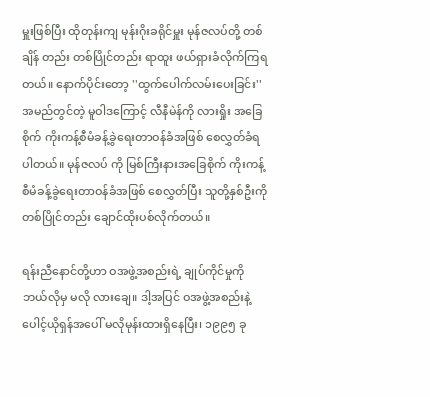မှူးဖြစ်ပြီး ထိုတုန်းကျ မုန်းဂိုးခရိုင်မှူး မုန်ဇလပ်တို့ တစ်ချိန် တည်း တစ်ပြိုင်တည်း ရာထူး ဖယ်ရှားခံလိုက်ကြရတယ်။ နောက်ပိုင်းတော့ ''ထွက်ပေါက်လမ်းပေးခြင်း'' အမည်တွင်တဲ့ မူဝါဒကြောင့် လီနီမဲန်ကို လားရှိုး အခြေစိုက် ကိုးကန့်စီမံခန့်ခွဲရေးတာဝန်ခံအဖြစ် စေလွှတ်ခံရပါတယ်။ မုန်ဇလပ် ကို မြစ်ကြီးနားအခြေစိုက် ကိုးကန့်စီမံခန့်ခွဲရေးတာဝန်ခံအဖြစ် စေလွှတ်ပြီး သူတို့နှစ်ဦးကို တစ်ပြိုင်တည်း ချောင်ထိုးပစ်လိုက်တယ်။

ရန်းညီနောင်တို့ဟာ ဝအဖွဲ့အစည်းရဲ့ ချုပ်ကိုင်မှုကို ဘယ်လိုမှ မလို လားချေ။ ဒါ့အပြင် ဝအဖွဲ့အစည်းနဲ့ ပေါင့်ယိုရှန်အပေါ် မလိုမုန်းထားရှိနေပြီး၊ ၁၉၉၅ ခု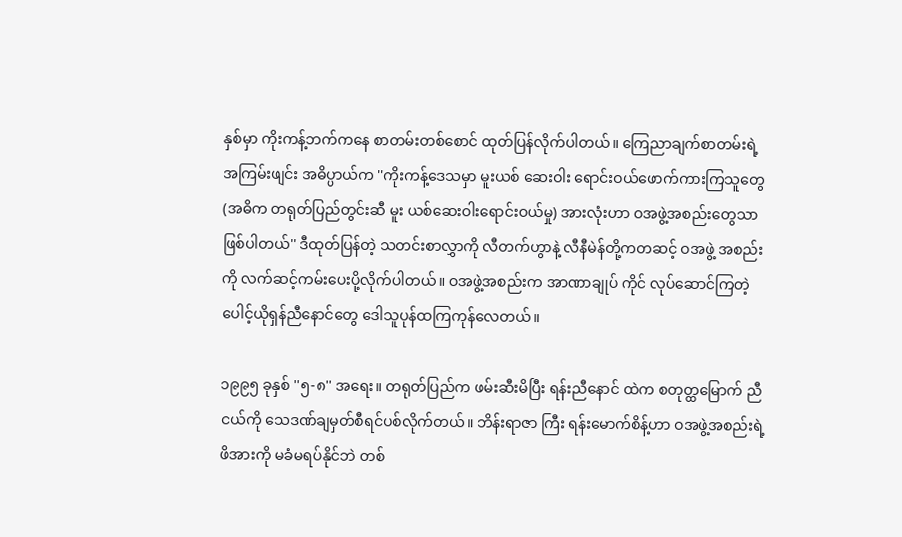နှစ်မှာ ကိုးကန့်ဘက်ကနေ စာတမ်းတစ်စောင် ထုတ်ပြန်လိုက်ပါတယ်။ ကြေညာချက်စာတမ်းရဲ့ အကြမ်းဖျင်း အဓိပ္ပာယ်က ''ကိုးကန့်ဒေသမှာ မူးယစ် ဆေးဝါး ရောင်းဝယ်ဖောက်ကားကြသူတွေ (အဓိက တရုတ်ပြည်တွင်းဆီ မူး ယစ်ဆေးဝါးရောင်းဝယ်မှု) အားလုံးဟာ ဝအဖွဲ့အစည်းတွေသာ ဖြစ်ပါတယ်'' ဒီထုတ်ပြန်တဲ့ သတင်းစာလွှာကို လီတက်ဟွာနဲ့ လီနီမဲန်တို့ကတဆင့် ဝအဖွဲ့ အစည်းကို လက်ဆင့်ကမ်းပေးပို့လိုက်ပါတယ်။ ဝအဖွဲ့အစည်းက အာဏာချုပ် ကိုင် လုပ်ဆောင်ကြတဲ့ ပေါင့်ယိုရှန်ညီနောင်တွေ ဒေါသူပုန်ထကြကုန်လေတယ်။

၁၉၉၅ ခုနှစ် ''၅-၈'' အရေး။ တရုတ်ပြည်က ဖမ်းဆီးမိပြီး ရန်းညီနောင် ထဲက စတုတ္ထမြောက် ညီငယ်ကို သေဒဏ်ချမှတ်စီရင်ပစ်လိုက်တယ်။ ဘိန်းရာဇာ ကြီး ရန်းမောက်စိန့်ဟာ ဝအဖွဲ့အစည်းရဲ့ ဖိအားကို မခံမရပ်နိုင်ဘဲ တစ်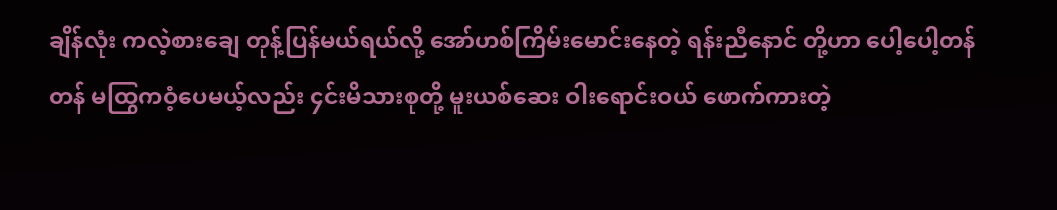ချိန်လုံး ကလဲ့စားချေ တုန့်ပြန်မယ်ရယ်လို့ အော်ဟစ်ကြိမ်းမောင်းနေတဲ့ ရန်းညီနောင် တို့ဟာ ပေါ့ပေါ့တန်တန် မထြွကဝံ့ပေမယ့်လည်း ၄င်းမိသားစုတို့ မူးယစ်ဆေး ဝါးရောင်းဝယ် ဖောက်ကားတဲ့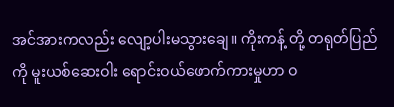အင်အားကလည်း လျော့ပါးမသွားချေ။ ကိုးကန့် တို့ တရုတ်ပြည်ကို မူးယစ်ဆေးဝါး ရောင်းဝယ်ဖောက်ကားမှုဟာ ဝ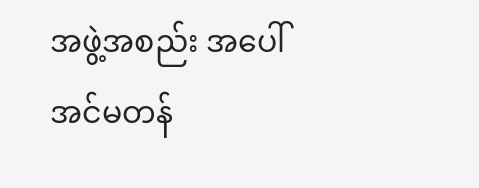အဖွဲ့အစည်း အပေါ် အင်မတန်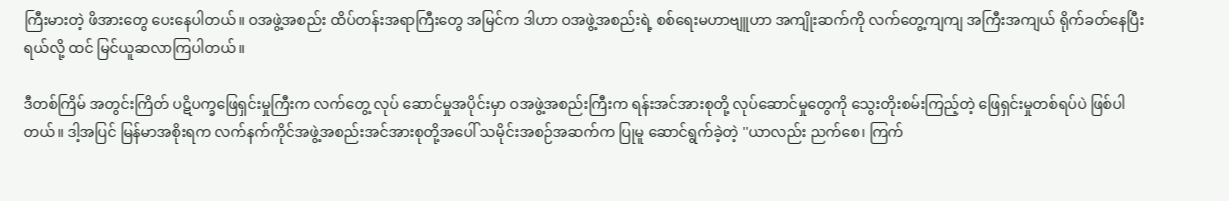ကြီးမားတဲ့ ဖိအားတွေ ပေးနေပါတယ်။ ဝအဖွဲ့အစည်း ထိပ်တန်းအရာကြီးတွေ အမြင်က ဒါဟာ ဝအဖွဲ့အစည်းရဲ့ စစ်ရေးမဟာဗျူဟာ အကျိုးဆက်ကို လက်တွေ့ကျကျ အကြီးအကျယ် ရိုက်ခတ်နေပြီးရယ်လို့ ထင် မြင်ယူဆလာကြပါတယ်။

ဒီတစ်ကြိမ် အတွင်းကြိတ် ပဋိပက္ခဖြေရှင်းမှုကြီးက လက်တွေ့ လုပ် ဆောင်မှုအပိုင်းမှာ ဝအဖွဲ့အစည်းကြီးက ရန်းအင်အားစုတို့ လုပ်ဆောင်မှုတွေကို သွေးတိုးစမ်းကြည့်တဲ့ ဖြေရှင်းမှုတစ်ရပ်ပဲ ဖြစ်ပါတယ်။ ဒါ့အပြင် မြန်မာအစိုးရက လက်နက်ကိုင်အဖွဲ့အစည်းအင်အားစုတို့အပေါ် သမိုင်းအစဉ်အဆက်က ပြုမူ ဆောင်ရွက်ခဲ့တဲ့ ''ယာလည်း ညက်စေ၊ ကြက်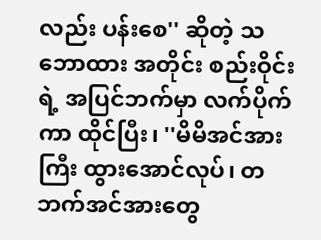လည်း ပန်းစေ'' ဆိုတဲ့ သဘောထား အတိုင်း စည်းဝိုင်းရဲ့ အပြင်ဘက်မှာ လက်ပိုက်ကာ ထိုင်ပြီး၊ ''မိမိအင်အားကြီး ထွားအောင်လုပ်၊ တဘက်အင်အားတွေ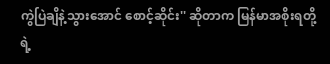ကွဲပြဲချိနဲ့သွားအောင် စောင့်ဆိုင်း'' ဆိုတာက မြန်မာအစိုးရတို့ရဲ့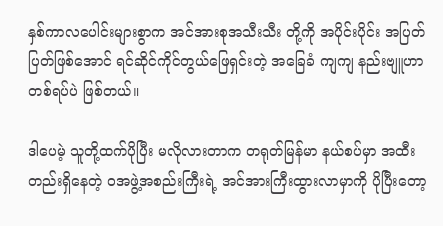နှစ်ကာလပေါင်းများစွာက အင်အားစုအသီးသီး တို့ကို အပိုင်းပိုင်း အပြတ်ပြတ်ဖြစ်အောင် ရင်ဆိုင်ကိုင်တွယ်ဖြေရှင်းတဲ့ အခြေခံ ကျကျ နည်းဗျူဟာတစ်ရပ်ပဲ ဖြစ်တယ်။

ဒါပေမဲ့ သူတို့ထက်ပိုပြီး မလိုလားတာက တရုတ်မြန်မာ နယ်စပ်မှာ အထီးတည်းရှိနေတဲ့ ဝအဖွဲ့အစည်းကြီးရဲ့ အင်အားကြီးထွားလာမှာကို ပိုပြီးတော့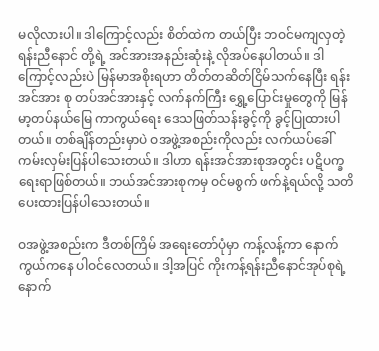မလိုလားပါ။ ဒါကြောင့်လည်း စိတ်ထဲက တယ်ပြီး ဘဝင်မကျလှတဲ့ ရန်းညီနောင် တို့ရဲ့ အင်အားအနည်းဆုံးနဲ့ လိုအပ်နေပါတယ်။ ဒါကြောင့်လည်းပဲ မြန်မာအစိုးရဟာ တိတ်တဆိတ်ငြိမ်သက်နေပြီး ရန်းအင်အား စု တပ်အင်အားနှင့် လက်နက်ကြီး ရွှေ့ပြောင်းမှုတွေကို မြန်မာ့တပ်နယ်မြေ ကာကွယ်ရေး ဒေသဖြတ်သန်းခွင့်ကို ခွင့်ပြုထားပါတယ်။ တစ်ချိန်တည်းမှာပဲ ဝအဖွဲ့အစည်းကိုလည်း လက်ယပ်ခေါ် ကမ်းလှမ်းပြန်ပါသေးတယ်။ ဒါဟာ ရန်းအင်အားစုအတွင်း ပဋိပက္ခရေးရာဖြစ်တယ်။ ဘယ်အင်အားစုကမှ ဝင်မစွက် ဖက်နဲ့ရယ်လို့ သတိပေးထားပြန်ပါသေးတယ်။

ဝအဖွဲ့အစည်းက ဒီတစ်ကြိမ် အရေးတော်ပုံမှာ ကန့်လန့်ကာ နောက် ကွယ်ကနေ ပါဝင်လေတယ်။ ဒါ့အပြင် ကိုးကန့်ရန်းညီနောင်အုပ်စုရဲ့ နောက်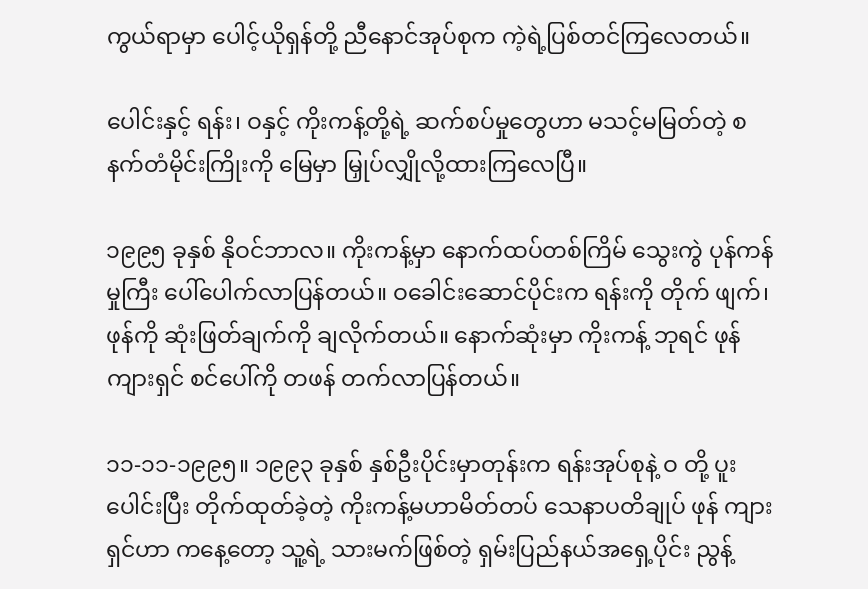ကွယ်ရာမှာ ပေါင့်ယိုရှန်တို့ ညီနောင်အုပ်စုက ကဲ့ရဲ့ပြစ်တင်ကြလေတယ်။

ပေါင်းနှင့် ရန်း၊ ဝနှင့် ကိုးကန့်တို့ရဲ့ ဆက်စပ်မှုတွေဟာ မသင့်မမြတ်တဲ့ စနက်တံမိုင်းကြိုးကို မြေမှာ မြှုပ်လျှိုလို့ထားကြလေပြီ။

၁၉၉၅ ခုနှစ် နိုဝင်ဘာလ။ ကိုးကန့်မှာ နောက်ထပ်တစ်ကြိမ် သွေးကွဲ ပုန်ကန်မှုကြီး ပေါ်ပေါက်လာပြန်တယ်။ ဝခေါင်းဆောင်ပိုင်းက ရန်းကို တိုက် ဖျက်၊ ဖုန်ကို ဆုံးဖြတ်ချက်ကို ချလိုက်တယ်။ နောက်ဆုံးမှာ ကိုးကန့် ဘုရင် ဖုန်ကျားရှင် စင်ပေါ်ကို တဖန် တက်လာပြန်တယ်။

၁၁-၁၁-၁၉၉၅။ ၁၉၉၃ ခုနှစ် နှစ်ဦးပိုင်းမှာတုန်းက ရန်းအုပ်စုနဲ့ ဝ တို့ ပူးပေါင်းပြီး တိုက်ထုတ်ခဲ့တဲ့ ကိုးကန့်မဟာမိတ်တပ် သေနာပတိချုပ် ဖုန် ကျားရှင်ဟာ ကနေ့တော့ သူ့ရဲ့ သားမက်ဖြစ်တဲ့ ရှမ်းပြည်နယ်အရှေ့ပိုင်း ညွန့်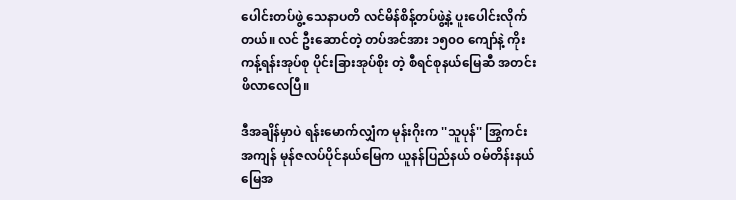ပေါင်းတပ်ဖွဲ့ သေနာပတိ လင်မိန်စိန့်တပ်ဖွဲ့နဲ့ ပူးပေါင်းလိုက်တယ်။ လင် ဦးဆောင်တဲ့ တပ်အင်အား ၁၅၀ဝ ကျော်နဲ့ ကိုးကန့်ရန်းအုပ်စု ပိုင်းခြားအုပ်စိုး တဲ့ စီရင်စုနယ်မြေဆီ အတင်းဖိလာလေပြီ။

ဒီအချိန်မှာပဲ ရန်းမောက်လျှံက မုန်းဂိုးက ''သူပုန်'' အြွကင်းအကျန် မုန်ဇလပ်ပိုင်နယ်မြေက ယူနန်ပြည်နယ် ဝမ်တိန်းနယ်မြေအ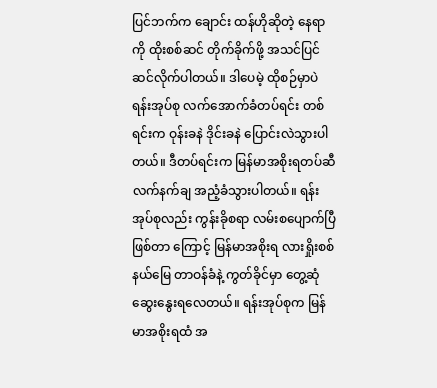ပြင်ဘက်က ချောင်း ထန်ဟိုဆိုတဲ့ နေရာကို ထိုးစစ်ဆင် တိုက်ခိုက်ဖို့ အသင်ပြင်ဆင်လိုက်ပါတယ်။ ဒါပေမဲ့ ထိုစဉ်မှာပဲ ရန်းအုပ်စု လက်အောက်ခံတပ်ရင်း တစ်ရင်းက ဝုန်းခနဲ ဒိုင်းခနဲ ပြောင်းလဲသွားပါတယ်။ ဒီတပ်ရင်းက မြန်မာအစိုးရတပ်ဆီ လက်နက်ချ အညံ့ခံသွားပါတယ်။ ရန်းအုပ်စုလည်း ကွန်းခိုစရာ လမ်းစပျောက်ပြီဖြစ်တာ ကြောင့် မြန်မာအစိုးရ လားရှိုးစစ်နယ်မြေ တာဝန်ခံနဲ့ ကွတ်ခိုင်မှာ တွေ့ဆုံ ဆွေးနွေးရလေတယ်။ ရန်းအုပ်စုက မြန်မာအစိုးရထံ အ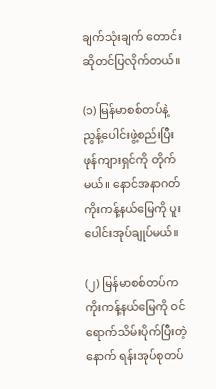ချက်သုံးချက် တောင်း ဆိုတင်ပြလိုက်တယ်။

(၁) မြန်မာစစ်တပ်နဲ့ ညွန့်ပေါင်းဖွဲ့စည်းပြီး ဖုန်ကျားရှင်ကို တိုက်မယ်။ နောင်အနာဂတ် ကိုးကန့်နယ်မြေကို ပူးပေါင်းအုပ်ချုပ်မယ်။

(၂) မြန်မာစစ်တပ်က ကိုးကန့်နယ်မြေကို ဝင်ရောက်သိမ်းပိုက်ပြီးတဲ့ နောက် ရန်းအုပ်စုတပ်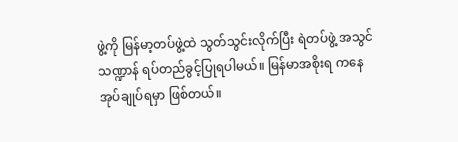ဖွဲ့ကို မြန်မာ့တပ်ဖွဲ့ထဲ သွတ်သွင်းလိုက်ပြီး ရဲတပ်ဖွဲ့ အသွင်သဏ္ဍာန် ရပ်တည်ခွင့်ပြုရပါမယ်။ မြန်မာအစိုးရ ကနေ အုပ်ချုပ်ရမှာ ဖြစ်တယ်။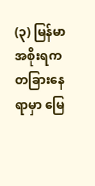(၃) မြန်မာအစိုးရက တခြားနေရာမှာ မြေ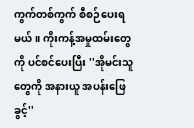ကွက်တစ်ကွက် စီစဉ်ပေးရ မယ်။ ကိုးကန့်အမှုထမ်းတွေကို ပင်စင်ပေးပြီး ''အိုမင်းသူတွေကို အနားယူ အပန်းဖြေခွင့်''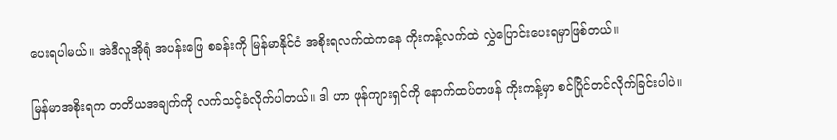ပေးရပါမယ်။ အဲဒီလူအိုရုံ အပန်းဖြေ စခန်းကို မြန်မာနိုင်ငံ အစိုးရလက်ထဲကနေ ကိုးကန့်လက်ထဲ လွှဲပြောင်းပေးရမှာဖြစ်တယ်။

မြန်မာအစိုးရက တတိယအချက်ကို လက်သင့်ခံလိုက်ပါတယ်။ ဒါ ဟာ ဖုန်ကျားရှင်ကို နောက်ထပ်တဖန် ကိုးကန့်မှာ စင်ပြိုင်တင်လိုက်ခြင်းပါပဲ။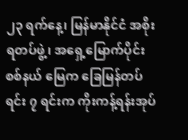၂၃ ရက်နေ့၊ မြန်မာနိုင်ငံ အစိုးရတပ်ဖွဲ့၊ အရှေ့မြောက်ပိုင်း စစ်နယ် မြေက ခြေမြန်တပ်ရင်း ၇ ရင်းက ကိုးကန့်ရန်းအုပ်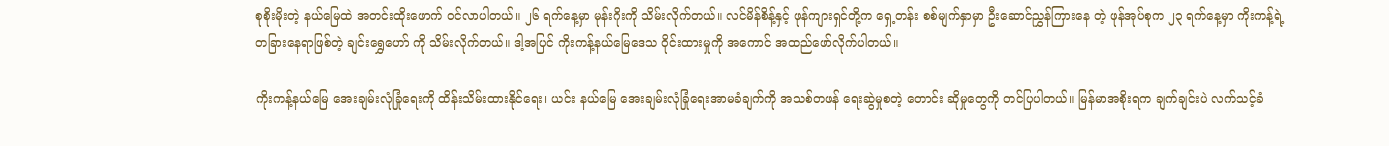စုစိုးမိုးတဲ့ နယ်မြေထဲ အတင်းထိုးဖောက် ဝင်လာပါတယ်။ ၂၆ ရက်နေ့မှာ မုန်းဂိုးကို သိမ်းလိုက်တယ်။ လင်မိန်စိန့်နှင့် ဖုန်ကျားရှင်တို့က ရှေ့တန်း စစ်မျက်နှာမှာ ဦးဆောင်ညွှန်ကြားနေ တဲ့ ဖုန်အုပ်စုက ၂၃ ရက်နေ့မှာ ကိုးကန့်ရဲ့ တခြားနေရာဖြစ်တဲ့ ချင်းရွှေဟော် ကို သိမ်းလိုက်တယ်။ ဒါ့အပြင် ကိုးကန့်နယ်မြေဒေသ ဝိုင်းထားမှုကို အကောင် အထည်ဖော်လိုက်ပါတယ်။

ကိုးကန့်နယ်မြေ အေးချမ်းလုံခြုံရေးကို ထိန်းသိမ်းထားနိုင်ရေး၊ ယင်း နယ်မြေ အေးချမ်းလုံခြုံရေးအာမခံချက်ကို အသစ်တဖန် ရေးဆွဲမှုစတဲ့ တောင်း ဆိုမှုတွေကို တင်ပြပါတယ်။ မြန်မာအစိုးရက ချက်ချင်းပဲ လက်သင့်ခံ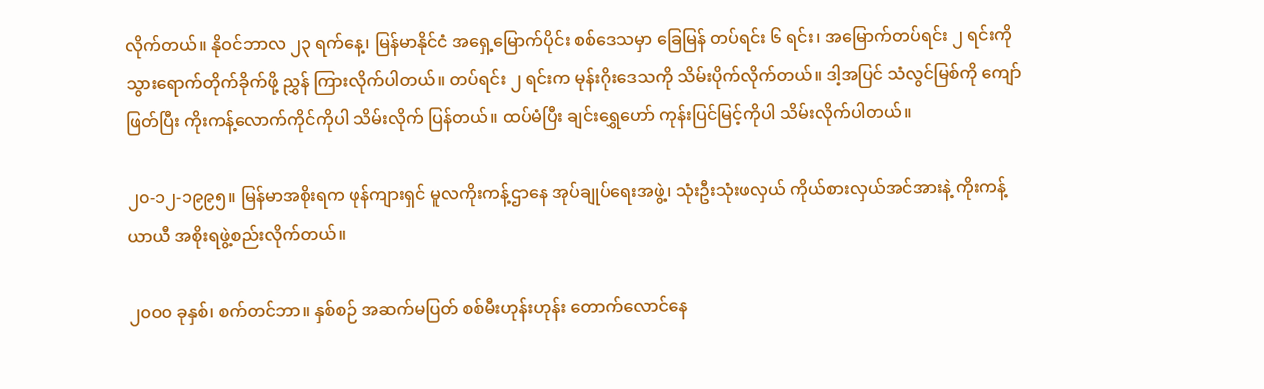လိုက်တယ်။ နိုဝင်ဘာလ ၂၃ ရက်နေ့၊ မြန်မာနိုင်ငံ အရှေ့မြောက်ပိုင်း စစ်ဒေသမှာ ခြေမြန် တပ်ရင်း ၆ ရင်း၊ အမြောက်တပ်ရင်း ၂ ရင်းကို သွားရောက်တိုက်ခိုက်ဖို့ ညွှန် ကြားလိုက်ပါတယ်။ တပ်ရင်း ၂ ရင်းက မုန်းဂိုးဒေသကို သိမ်းပိုက်လိုက်တယ်။ ဒါ့အပြင် သံလွင်မြစ်ကို ကျော်ဖြတ်ပြီး ကိုးကန့်လောက်ကိုင်ကိုပါ သိမ်းလိုက် ပြန်တယ်။ ထပ်မံပြီး ချင်းရွှေဟော် ကုန်းပြင်မြင့်ကိုပါ သိမ်းလိုက်ပါတယ်။

၂၀-၁၂-၁၉၉၅။ မြန်မာအစိုးရက ဖုန်ကျားရှင် မူလကိုးကန့်ဌာနေ အုပ်ချုပ်ရေးအဖွဲ့၊ သုံးဦးသုံးဖလှယ် ကိုယ်စားလှယ်အင်အားနဲ့ ကိုးကန့်ယာယီ အစိုးရဖွဲ့စည်းလိုက်တယ်။

၂၀ဝ၀ ခုနှစ်၊ စက်တင်ဘာ။ နှစ်စဉ် အဆက်မပြတ် စစ်မီးဟုန်းဟုန်း တောက်လောင်နေ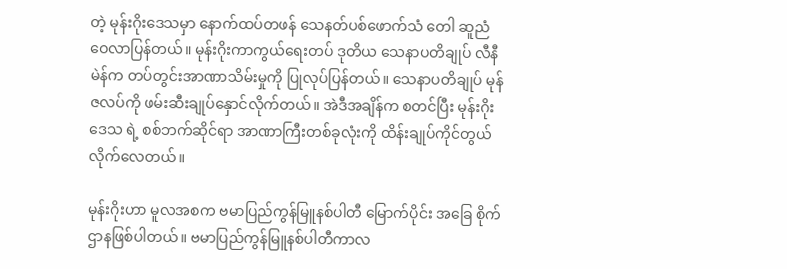တဲ့ မုန်းဂိုးဒေသမှာ နောက်ထပ်တဖန် သေနတ်ပစ်ဖောက်သံ တေါ ဆူညံဝေလာပြန်တယ်။ မုန်းဂိုးကာကွယ်ရေးတပ် ဒုတိယ သေနာပတိချုပ် လီနီမဲန်က တပ်တွင်းအာဏာသိမ်းမှုကို ပြုလုပ်ပြန်တယ်။ သေနာပတိချုပ် မုန်ဇလပ်ကို ဖမ်းဆီးချုပ်နှောင်လိုက်တယ်။ အဲဒီအချိန်က စတင်ပြီး မုန်းဂိုးဒေသ ရဲ့ စစ်ဘက်ဆိုင်ရာ အာဏာကြီးတစ်ခုလုံးကို ထိန်းချုပ်ကိုင်တွယ်လိုက်လေတယ်။

မုန်းဂိုးဟာ မူလအစက ဗမာပြည်ကွန်မြူနစ်ပါတီ မြောက်ပိုင်း အခြေ စိုက်ဌာနဖြစ်ပါတယ်။ ဗမာပြည်ကွန်မြူနစ်ပါတီကာလ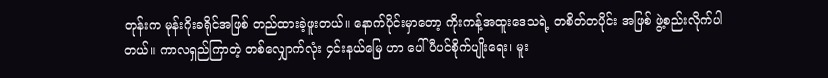တုန်းက မုန်းဂိုးခရိုင်အဖြစ် တည်ထားခဲ့ဖူးတယ်။ နောက်ပိုင်းမှာတော့ ကိုးကန့်အထူးဒေသရဲ့ တစိတ်တပိုင်း အဖြစ် ဖွဲ့စည်းလိုက်ပါတယ်။ ကာလရှည်ကြာတဲ့ တစ်လျှောက်လုံး ၄င်းနယ်မြေ ဟာ ပေါ်ပီပင်စိုက်ပျိုးရေး၊ မူး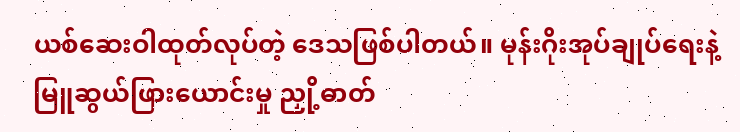ယစ်ဆေးဝါထုတ်လုပ်တဲ့ ဒေသဖြစ်ပါတယ်။ မုန်းဂိုးအုပ်ချုပ်ရေးနဲ့ မြူဆွယ်ဖြားယောင်းမှု ညှို့ဓာတ်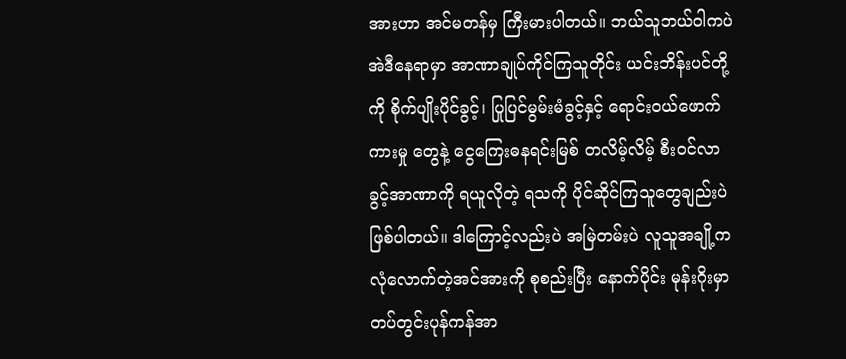အားဟာ အင်မတန်မှ ကြီးမားပါတယ်။ ဘယ်သူဘယ်ဝါကပဲ အဲဒီနေရာမှာ အာဏာချုပ်ကိုင်ကြသူတိုင်း ယင်းဘိန်းပင်တို့ကို စိုက်ပျိုးပိုင်ခွင့်၊ ပြုပြင်မွမ်းမံခွင့်နှင့် ရောင်းဝယ်ဖောက်ကားမှု တွေနဲ့ ငွေကြေးဓနရင်းမြစ် တလိမ့်လိမ့် စီးဝင်လာခွင့်အာဏာကို ရယူလိုတဲ့ ရသကို ပိုင်ဆိုင်ကြသူတွေချည်းပဲ ဖြစ်ပါတယ်။ ဒါကြောင့်လည်းပဲ အမြဲတမ်းပဲ လူသူအချို့က လုံလောက်တဲ့အင်အားကို စုစည်းပြီး နောက်ပိုင်း မုန်းဂိုးမှာ တပ်တွင်းပုန်ကန်အာ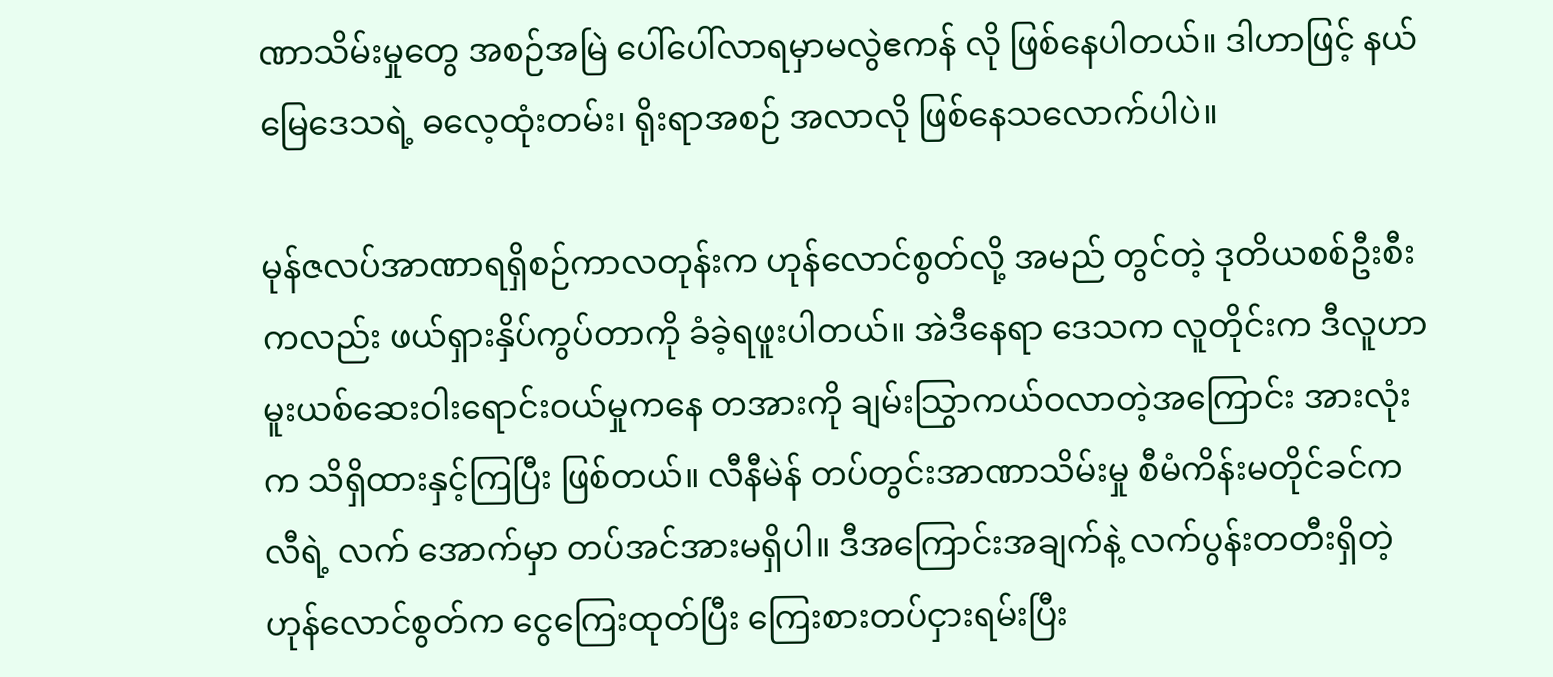ဏာသိမ်းမှုတွေ အစဉ်အမြဲ ပေါ်ပေါ်လာရမှာမလွဲဧကန် လို ဖြစ်နေပါတယ်။ ဒါဟာဖြင့် နယ်မြေဒေသရဲ့ ဓလေ့ထုံးတမ်း၊ ရိုးရာအစဉ် အလာလို ဖြစ်နေသလောက်ပါပဲ။

မုန်ဇလပ်အာဏာရရှိစဉ်ကာလတုန်းက ဟုန်လောင်စွတ်လို့ အမည် တွင်တဲ့ ဒုတိယစစ်ဦးစီးကလည်း ဖယ်ရှားနှိပ်ကွပ်တာကို ခံခဲ့ရဖူးပါတယ်။ အဲဒီနေရာ ဒေသက လူတိုင်းက ဒီလူဟာ မူးယစ်ဆေးဝါးရောင်းဝယ်မှုကနေ တအားကို ချမ်းသြွာကယ်ဝလာတဲ့အကြောင်း အားလုံးက သိရှိထားနှင့်ကြပြီး ဖြစ်တယ်။ လီနီမဲန် တပ်တွင်းအာဏာသိမ်းမှု စီမံကိန်းမတိုင်ခင်က လီရဲ့ လက် အောက်မှာ တပ်အင်အားမရှိပါ။ ဒီအကြောင်းအချက်နဲ့ လက်ပွန်းတတီးရှိတဲ့ ဟုန်လောင်စွတ်က ငွေကြေးထုတ်ပြီး ကြေးစားတပ်ငှားရမ်းပြီး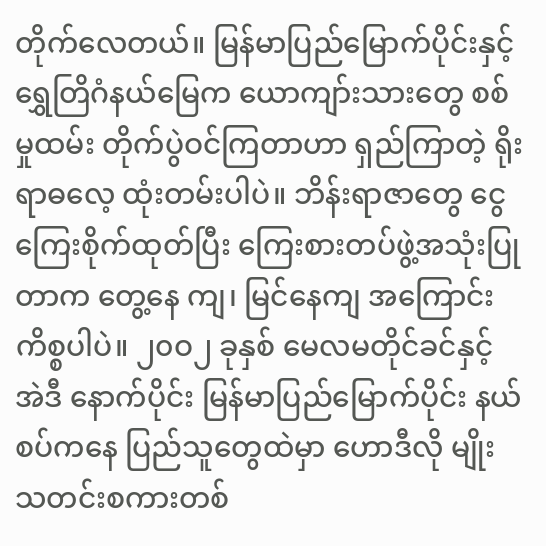တိုက်လေတယ်။ မြန်မာပြည်မြောက်ပိုင်းနှင့် ရွှေတြိဂံနယ်မြေက ယောကျာ်းသားတွေ စစ်မှုထမ်း တိုက်ပွဲဝင်ကြတာဟာ ရှည်ကြာတဲ့ ရိုးရာဓလေ့ ထုံးတမ်းပါပဲ။ ဘိန်းရာဇာတွေ ငွေကြေးစိုက်ထုတ်ပြီး ကြေးစားတပ်ဖွဲ့အသုံးပြုတာက တွေ့နေ ကျ၊ မြင်နေကျ အကြောင်းကိစ္စပါပဲ။ ၂၀ဝ၂ ခုနှစ် မေလမတိုင်ခင်နှင့် အဲဒီ နောက်ပိုင်း မြန်မာပြည်မြောက်ပိုင်း နယ်စပ်ကနေ ပြည်သူတွေထဲမှာ ဟောဒီလို မျိုး သတင်းစကားတစ်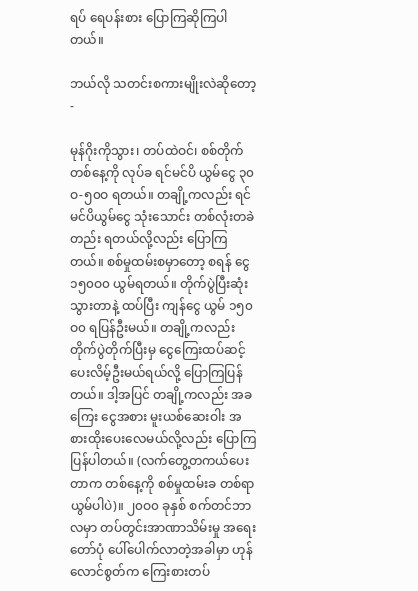ရပ် ရေပန်းစား ပြောကြဆိုကြပါတယ်။

ဘယ်လို သတင်းစကားမျိုးလဲဆိုတော့ -

မုန်ဂိုးကိုသွား၊ တပ်ထဲဝင်၊ စစ်တိုက် တစ်နေ့ကို လုပ်ခ ရင်မင်ပိ ယွမ်ငွေ ၃၀ဝ-၅၀ဝ ရတယ်။ တချို့ကလည်း ရင်မင်ပိယွမ်ငွေ သုံးသောင်း တစ်လုံးတခဲတည်း ရတယ်လို့လည်း ပြောကြတယ်။ စစ်မှုထမ်းစမှာတော့ စရန် ငွေ ၁၅၀ဝ၀ ယွမ်ရတယ်။ တိုက်ပွဲပြီးဆုံးသွားတာနဲ့ ထပ်ပြီး ကျန်ငွေ ယွမ် ၁၅၀ဝ၀ ရပြန်ဦးမယ်။ တချို့ကလည်း တိုက်ပွဲတိုက်ပြီးမှ ငွေကြေးထပ်ဆင့် ပေးလိမ့်ဦးမယ်ရယ်လို့ ပြောကြပြန်တယ်။ ဒါ့အပြင် တချို့ကလည်း အခကြေး ငွေအစား မူးယစ်ဆေးဝါး အစားထိုးပေးလေမယ်လို့လည်း ပြောကြပြန်ပါတယ်။ (လက်တွေ့တကယ်ပေးတာက တစ်နေ့ကို စစ်မှုထမ်းခ တစ်ရာယွမ်ပါပဲ)။ ၂၀ဝ၀ ခုနှစ် စက်တင်ဘာလမှာ တပ်တွင်းအာဏာသိမ်းမှု အရေးတော်ပုံ ပေါ်ပေါက်လာတဲ့အခါမှာ ဟုန်လောင်စွတ်က ကြေးစားတပ်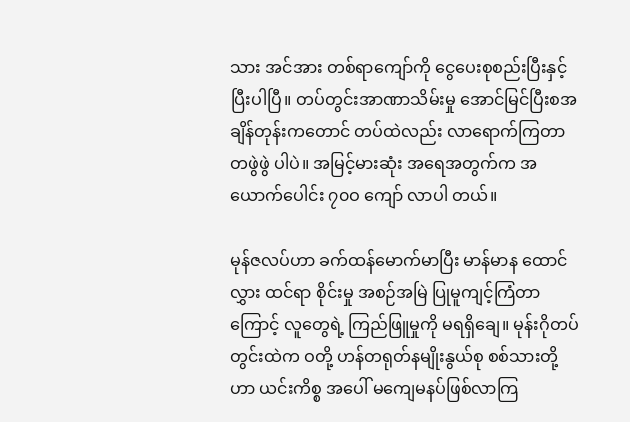သား အင်အား တစ်ရာကျော်ကို ငွေပေးစုစည်းပြီးနှင့် ပြီးပါပြီ။ တပ်တွင်းအာဏာသိမ်းမှု အောင်မြင်ပြီးစအချိန်တုန်းကတောင် တပ်ထဲလည်း လာရောက်ကြတာ တဖွဲဖွဲ ပါပဲ။ အမြင့်မားဆုံး အရေအတွက်က အယောက်ပေါင်း ၇၀ဝ ကျော် လာပါ တယ်။

မုန်ဇလပ်ဟာ ခက်ထန်မောက်မာပြီး မာန်မာန ထောင်လွှား ထင်ရာ စိုင်းမှု အစဉ်အမြဲ ပြုမူကျင့်ကြံတာကြောင့် လူတွေရဲ့ ကြည်ဖြူမှုကို မရရှိချေ။ မုန်းဂိုတပ်တွင်းထဲက ဝတို့ ဟန်တရုတ်နမျိုးနွယ်စု စစ်သားတို့ဟာ ယင်းကိစ္စ အပေါ် မကျေမနပ်ဖြစ်လာကြ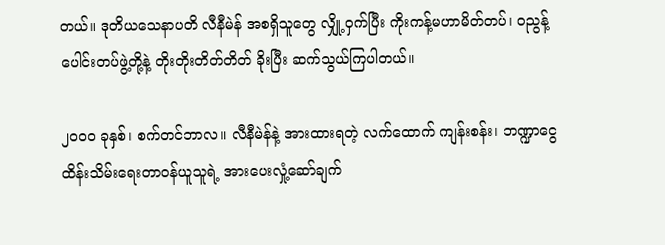တယ်။ ဒုတိယသေနာပတိ လီနီမဲန် အစရှိသူတွေ လျှို့ဝှက်ပြီး ကိုးကန့်မဟာမိတ်တပ်၊ ဝညွန့်ပေါင်းတပ်ဖွဲ့တို့နဲ့ တိုးတိုးတိတ်တိတ် ခိုးပြီး ဆက်သွယ်ကြပါတယ်။

၂၀ဝ၀ ခုနှစ်၊ စက်တင်ဘာလ။ လီနီမဲန်နဲ့ အားထားရတဲ့ လက်ထောက် ကျန်းစန်း၊ ဘဏ္ဍာငွေ ထိန်းသိမ်းရေးတာဝန်ယူသူရဲ့ အားပေးလှုံ့ဆော်ချက်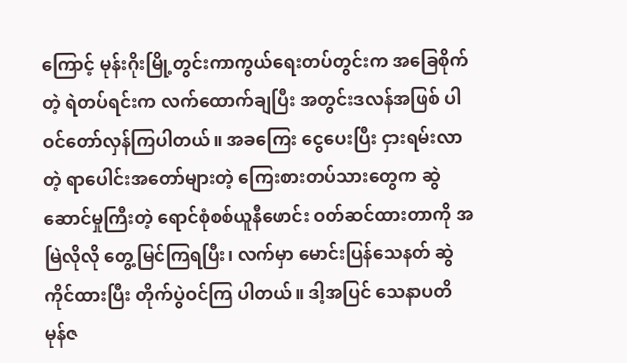ကြောင့် မုန်းဂိုးမြို့တွင်းကာကွယ်ရေးတပ်တွင်းက အခြေစိုက်တဲ့ ရဲတပ်ရင်းက လက်ထောက်ချပြီး အတွင်းဒလန်အဖြစ် ပါဝင်တော်လှန်ကြပါတယ်။ အခကြေး ငွေပေးပြီး ငှားရမ်းလာတဲ့ ရာပေါင်းအတော်များတဲ့ ကြေးစားတပ်သားတွေက ဆွဲဆောင်မှုကြီးတဲ့ ရောင်စုံစစ်ယူနီဖောင်း ဝတ်ဆင်ထားတာကို အမြဲလိုလို တွေ့မြင်ကြရပြီး၊ လက်မှာ မောင်းပြန်သေနတ် ဆွဲကိုင်ထားပြီး တိုက်ပွဲဝင်ကြ ပါတယ်။ ဒါ့အပြင် သေနာပတိ မုန်ဇ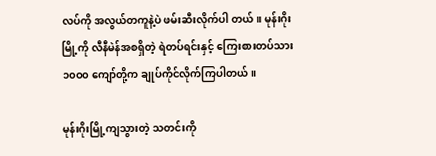လပ်ကို အလွယ်တကူနဲ့ပဲ ဖမ်းဆီးလိုက်ပါ တယ်။ မုန်းဂိုးမြို့ကို လီနီမဲန်အစရှိတဲ့ ရဲတပ်ရင်းနှင့် ကြေးစားတပ်သား ၁၀ဝ၀ ကျော်တို့က ချုပ်ကိုင်လိုက်ကြပါတယ်။

မုန်းဂိုးမြို့ကျသွားတဲ့ သတင်းကို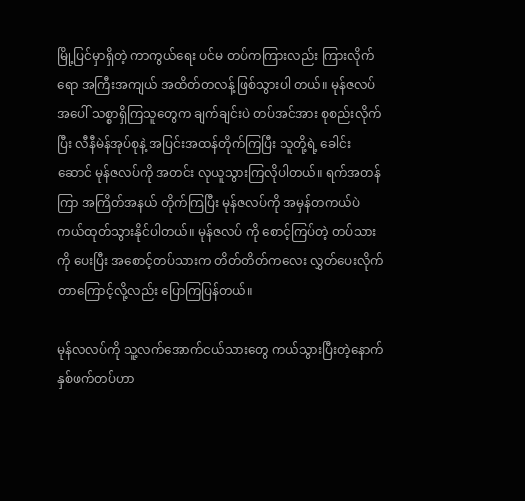မြို့ပြင်မှာရှိတဲ့ ကာကွယ်ရေး ပင်မ တပ်ကကြားလည်း ကြားလိုက်ရော အကြီးအကျယ် အထိတ်တလန့် ဖြစ်သွားပါ တယ်။ မုန်ဇလပ်အပေါ် သစ္စာရှိကြသူတွေက ချက်ချင်းပဲ တပ်အင်အား စုစည်းလိုက်ပြီး လီနီမဲန်အုပ်စုနဲ့ အပြင်းအထန်တိုက်ကြပြီး သူတို့ရဲ့ ခေါင်းဆောင် မုန်ဇလပ်ကို အတင်း လုယူသွားကြလိုပါတယ်။ ရက်အတန်ကြာ အကြိတ်အနယ် တိုက်ကြပြီး မုန်ဇလပ်ကို အမှန်တကယ်ပဲ ကယ်ထုတ်သွားနိုင်ပါတယ်။ မုန်ဇလပ် ကို စောင့်ကြပ်တဲ့ တပ်သားကို ပေးပြီး အစောင့်တပ်သားက တိတ်တိတ်ကလေး လွှတ်ပေးလိုက်တာကြောင့်လို့လည်း ပြောကြပြန်တယ်။

မုန်လလပ်ကို သူ့လက်အောက်ငယ်သားတွေ ကယ်သွားပြီးတဲ့နောက် နှစ်ဖက်တပ်ဟာ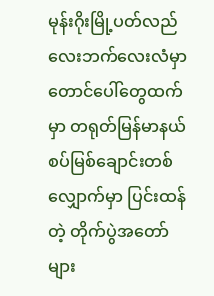မုန်းဂိုးမြို့ပတ်လည် လေးဘက်လေးလံမှာ တောင်ပေါ်တွေထက် မှာ တရုတ်မြန်မာနယ်စပ်မြစ်ချောင်းတစ်လျှောက်မှာ ပြင်းထန်တဲ့ တိုက်ပွဲအတော် များ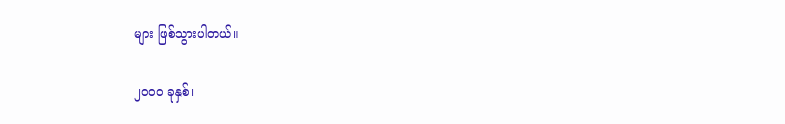များ ဖြစ်သွားပါတယ်။

၂၀ဝ၀ ခုနှစ်၊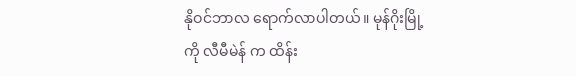နိုဝင်ဘာလ ရောက်လာပါတယ်။ မုန်ဂိုးမြို့ကို လီမီမဲန် က ထိန်း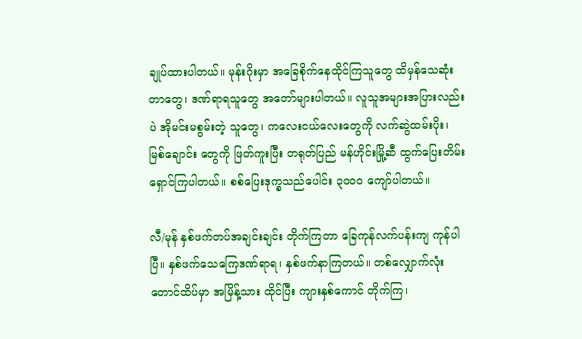ချုပ်ထားပါတယ်။ မုန်းဂိုးမှာ အခြေစိုက်နေထိုင်ကြသူတွေ ထိမှန်သေဆုံး တာတွေ၊ ဒဏ်ရာရသူတွေ အတော်များပါတယ်။ လူသူအများအပြားလည်းပဲ အိုမင်းမစွမ်းတဲ့ သူတွေ၊ ကလေးငယ်လေးတွေကို လက်ဆွဲထမ်းပိုး၊ မြစ်ချောင်း တွေကို ဖြတ်ကူးပြီး တရုတ်ပြည် မန်ဟိုင်းမြို့ဆီ ထွက်ပြေးတိမ်းရှောင်ကြပါတယ်။ စစ်ပြေးဒုက္ခသည်ပေါင်း ၃၀ဝ၀ ကျော်ပါတယ်။

လီ/မုန် နှစ်ဖက်တပ်အချင်းချင်း တိုက်ကြတာ ခြေကုန်လက်ပန်းကျ ကုန်ပါပြီ။ နှစ်ဖက်သေကြေဒဏ်ရာရ၊ နှစ်ဖက်နာကြတယ်။ တစ်လျှောက်လုံး တောင်ထိပ်မှာ အမြိန့်သား ထိုင်ပြီး ကျားနှစ်ကောင် တိုက်ကြ၊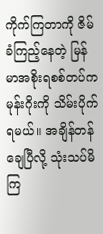ကိုက်ကြတာကို ဇိမ်ခံကြည့်နေတဲ့ မြန်မာအစိုးရစစ်တပ်က မုန်းဂိုးကို သိမ်းပိုက်ရမယ်။ အချိန်တန် ချေပြီလို့ သုံးသပ်မိကြ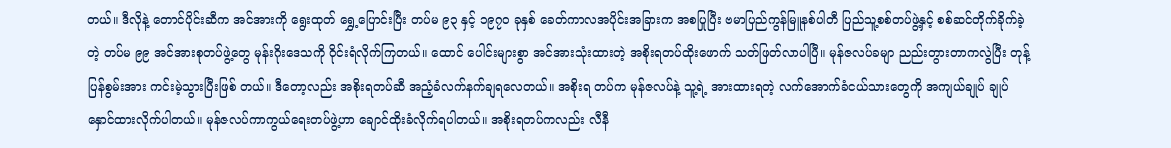တယ်။ ဒီလိုနဲ့ တောင်ပိုင်းဆီက အင်အားကို ရွေးထုတ် ရွှေ့ပြောင်းပြီး တပ်မ ၉၃ နှင့် ၁၉၇၀ ခုနှစ် ခေတ်ကာလအပိုင်းအခြားက အစပြုပြီး ဗမာပြည်ကွန်မြူနစ်ပါတီ ပြည်သူ့စစ်တပ်ဖွဲ့နှင့် စစ်ဆင်တိုက်ခိုက်ခဲ့တဲ့ တပ်မ ၉၉ အင်အားစုတပ်ဖွဲ့တွေ မုန်းဂိုးဒေသကို ဝိုင်းရံလိုက်ကြတယ်။ ထောင် ပေါင်းများစွာ အင်အားသုံးထားတဲ့ အစိုးရတပ်ထိုးဖောက် သတ်ဖြတ်လာပါပြီ။ မုန်ဇလပ်ခမျာ ညည်းတွားတာကလွဲပြီး တုန့်ပြန်စွမ်းအား ကင်းမဲ့သွားပြီးဖြစ် တယ်။ ဒီတော့လည်း အစိုးရတပ်ဆီ အညံ့ခံလက်နက်ချရလေတယ်။ အစိုးရ တပ်က မုန်ဇလပ်နဲ့ သူ့ရဲ့ အားထားရတဲ့ လက်အောက်ခံငယ်သားတွေကို အကျယ်ချုပ် ချုပ်နှောင်ထားလိုက်ပါတယ်။ မုန်ဇလပ်ကာကွယ်ရေးတပ်ဖွဲ့ဟာ ချောင်ထိုးခံလိုက်ရပါတယ်။ အစိုးရတပ်ကလည်း လီနီ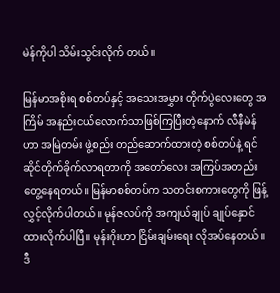မဲန်ကိုပါ သိမ်းသွင်းလိုက် တယ်။

မြန်မာအစိုးရ စစ်တပ်နှင့် အသေးအမွှား တိုက်ပွဲလေးတွေ အကြိမ် အနည်းငယ်လောက်သာဖြစ်ကြပြီးတဲ့နောက် လီနီမဲန်ဟာ အမြဲတမ်း ဖွဲ့စည်း တည်ဆောက်ထားတဲ့ စစ်တပ်နဲ့ ရင်ဆိုင်တိုက်ခိုက်လာရတာကို အတော်လေး အကြပ်အတည်း တွေ့နေရတယ်။ မြန်မာစစ်တပ်က သတင်းစကားတွေကို ဖြန့်လွှင့်လိုက်ပါတယ်။ မုန်ဇလပ်ကို အကျယ်ချုပ် ချုပ်နှောင်ထားလိုက်ပါပြီ။ မုန်းဂိုးဟာ ငြိမ်းချမ်းရေး လိုအပ်နေတယ်။ ဒီ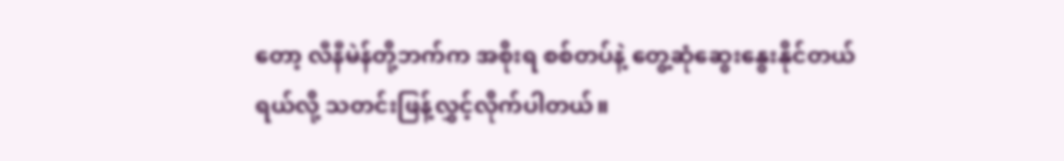တော့ လီနီမဲန်တို့ဘက်က အစိုးရ စစ်တပ်နဲ့ တွေ့ဆုံဆွေးနွေးနိုင်တယ်ရယ်လို့ သတင်းဖြန့်လွှင့်လိုက်ပါတယ်။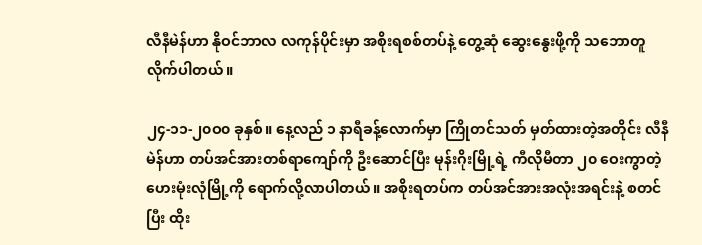လီနီမဲန်ဟာ နိုဝင်ဘာလ လကုန်ပိုင်းမှာ အစိုးရစစ်တပ်နဲ့ တွေ့ဆုံ ဆွေးနွေးဖို့ကို သဘောတူလိုက်ပါတယ်။

၂၄-၁၁-၂၀ဝ၀ ခုနှစ်။ နေ့လည် ၁ နာရီခန့်လောက်မှာ ကြိုတင်သတ် မှတ်ထားတဲ့အတိုင်း လီနီမဲန်ဟာ တပ်အင်အားတစ်ရာကျော်ကို ဦးဆောင်ပြီး မုန်းဂိုးမြို့ရဲ့ ကီလိုမီတာ ၂၀ ဝေးကွာတဲ့ ဟေးမုံးလုံမြို့ကို ရောက်လို့လာပါတယ်။ အစိုးရတပ်က တပ်အင်အားအလုံးအရင်းနဲ့ စတင်ပြီး ထိုး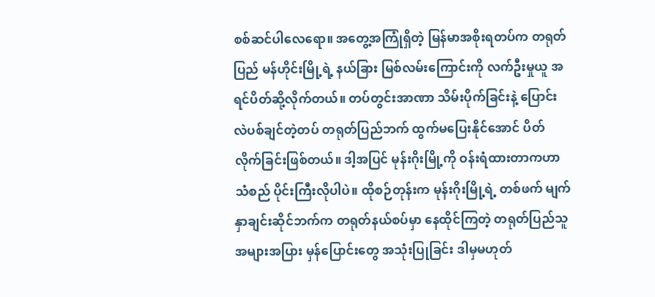စစ်ဆင်ပါလေရော။ အတွေ့အကြုံရှိတဲ့ မြန်မာအစိုးရတပ်က တရုတ်ပြည် မန်ဟိုင်းမြို့ရဲ့ နယ်ခြား မြစ်လမ်းကြောင်းကို လက်ဦးမှုယူ အရင်ပိတ်ဆို့လိုက်တယ်။ တပ်တွင်းအာဏာ သိမ်းပိုက်ခြင်းနဲ့ ပြောင်းလဲပစ်ချင်တဲ့တပ် တရုတ်ပြည်ဘက် ထွက်မပြေးနိုင်အောင် ပိတ်လိုက်ခြင်းဖြစ်တယ်။ ဒါ့အပြင် မုန်းဂိုးမြို့ကို ဝန်းရံထားတာကဟာ သံစည် ပိုင်းကြီးလိုပါပဲ။ ထိုစဉ်တုန်းက မုန်းဂိုးမြို့ရဲ့ တစ်ဖက် မျက်နှာချင်းဆိုင်ဘက်က တရုတ်နယ်စပ်မှာ နေထိုင်ကြတဲ့ တရုတ်ပြည်သူ အများအပြား မှန်ပြောင်းတွေ အသုံးပြုခြင်း ဒါမှမဟုတ်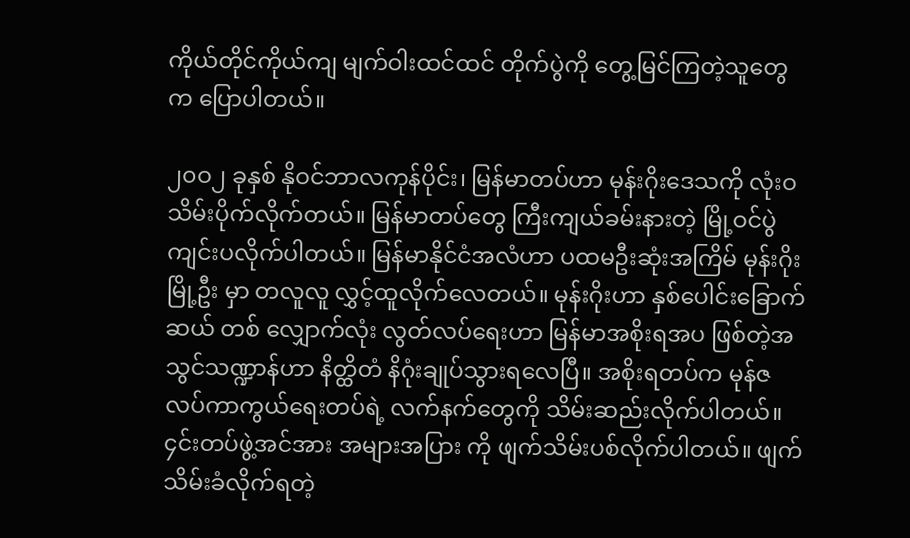ကိုယ်တိုင်ကိုယ်ကျ မျက်ဝါးထင်ထင် တိုက်ပွဲကို တွေ့မြင်ကြတဲ့သူတွေက ပြောပါတယ်။

၂၀ဝ၂ ခုနှစ် နိုဝင်ဘာလကုန်ပိုင်း၊ မြန်မာတပ်ဟာ မုန်းဂိုးဒေသကို လုံးဝ သိမ်းပိုက်လိုက်တယ်။ မြန်မာတပ်တွေ ကြီးကျယ်ခမ်းနားတဲ့ မြို့ဝင်ပွဲ ကျင်းပလိုက်ပါတယ်။ မြန်မာနိုင်ငံအလံဟာ ပထမဦးဆုံးအကြိမ် မုန်းဂိုးမြို့ဦး မှာ တလူလူ လွှင့်ထူလိုက်လေတယ်။ မုန်းဂိုးဟာ နှစ်ပေါင်းခြောက်ဆယ် တစ် လျှောက်လုံး လွတ်လပ်ရေးဟာ မြန်မာအစိုးရအပ ဖြစ်တဲ့အသွင်သဏ္ဍာန်ဟာ နိတ္ထိတံ နိဂုံးချုပ်သွားရလေပြီ။ အစိုးရတပ်က မုန်ဇလပ်ကာကွယ်ရေးတပ်ရဲ့ လက်နက်တွေကို သိမ်းဆည်းလိုက်ပါတယ်။ ၄င်းတပ်ဖွဲ့အင်အား အများအပြား ကို ဖျက်သိမ်းပစ်လိုက်ပါတယ်။ ဖျက်သိမ်းခံလိုက်ရတဲ့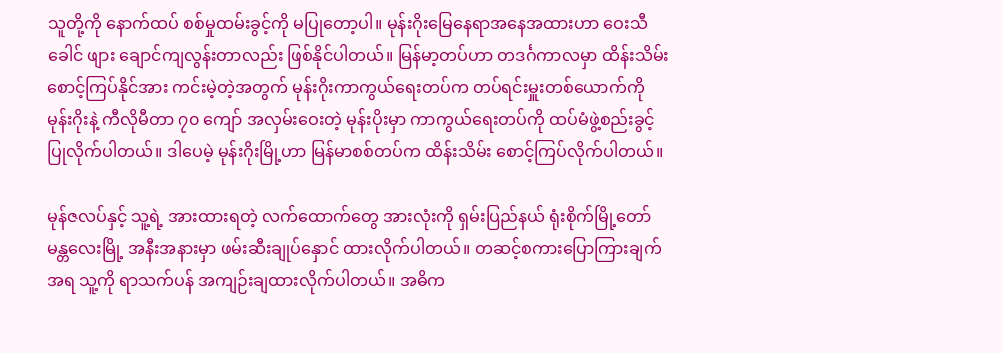သူတို့ကို နောက်ထပ် စစ်မှုထမ်းခွင့်ကို မပြုတော့ပါ။ မုန်းဂိုးမြေနေရာအနေအထားဟာ ဝေးသီခေါင် ဖျား ချောင်ကျလွန်းတာလည်း ဖြစ်နိုင်ပါတယ်။ မြန်မာ့တပ်ဟာ တဒင်္ဂကာလမှာ ထိန်းသိမ်းစောင့်ကြပ်နိုင်အား ကင်းမဲ့တဲ့အတွက် မုန်းဂိုးကာကွယ်ရေးတပ်က တပ်ရင်းမှူးတစ်ယောက်ကို မုန်းဂိုးနဲ့ ကီလိုမီတာ ၇၀ ကျော် အလှမ်းဝေးတဲ့ မုန်းပိုးမှာ ကာကွယ်ရေးတပ်ကို ထပ်မံဖွဲ့စည်းခွင့် ပြုလိုက်ပါတယ်။ ဒါပေမဲ့ မုန်းဂိုးမြို့ဟာ မြန်မာစစ်တပ်က ထိန်းသိမ်း စောင့်ကြပ်လိုက်ပါတယ်။

မုန်ဇလပ်နှင့် သူ့ရဲ့ အားထားရတဲ့ လက်ထောက်တွေ အားလုံးကို ရှမ်းပြည်နယ် ရုံးစိုက်မြို့တော် မန္တလေးမြို့ အနီးအနားမှာ ဖမ်းဆီးချုပ်နှောင် ထားလိုက်ပါတယ်။ တဆင့်စကားပြောကြားချက်အရ သူ့ကို ရာသက်ပန် အကျဉ်းချထားလိုက်ပါတယ်။ အဓိက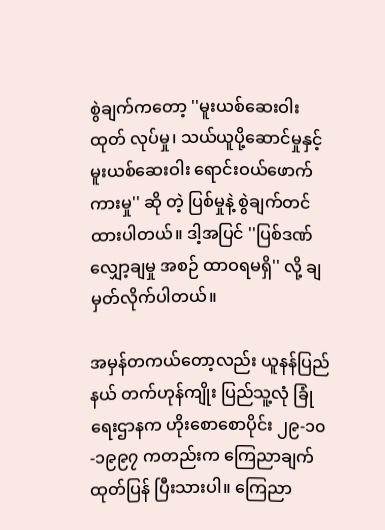စွဲချက်ကတော့ ''မူးယစ်ဆေးဝါး ထုတ် လုပ်မှု၊ သယ်ယူပို့ဆောင်မှုနှင့် မူးယစ်ဆေးဝါး ရောင်းဝယ်ဖောက်ကားမှု'' ဆို တဲ့ ပြစ်မှုနဲ့ စွဲချက်တင်ထားပါတယ်။ ဒါ့အပြင် ''ပြစ်ဒဏ်လျှော့ချမှု အစဉ် ထာဝရမရှိ'' လို့ ချမှတ်လိုက်ပါတယ်။

အမှန်တကယ်တော့လည်း ယူနန်ပြည်နယ် တက်ဟုန်ကျိုး ပြည်သူ့လုံ ခြုံရေးဌာနက ဟိုးစောစောပိုင်း ၂၉-၁၀-၁၉၉၇ ကတည်းက ကြေညာချက်ထုတ်ပြန် ပြီးသားပါ။ ကြေညာ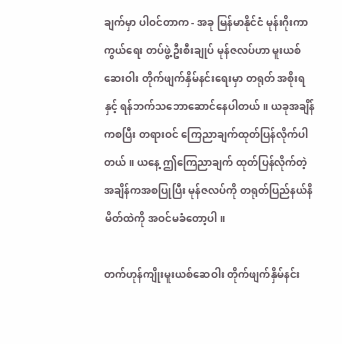ချက်မှာ ပါဝင်တာက - အခု မြန်မာနိုင်ငံ မုန်းဂိုးကာကွယ်ရေး တပ်ဖွဲ့ဦးစီးချုပ် မုန်ဇလပ်ဟာ မူးယစ်ဆေးဝါး တိုက်ဖျက်နှိမ်နင်းရေးမှာ တရုတ် အစိုးရနှင့် ရန်ဘက်သဘောဆောင်နေပါတယ်။ ယခုအချိန်ကစပြီး တရားဝင် ကြေညာချက်ထုတ်ပြန်လိုက်ပါတယ်။ ယနေ့ ဤကြေညာချက် ထုတ်ပြန်လိုက်တဲ့ အချိန်ကအစပြုပြီး မုန်ဇလပ်ကို တရုတ်ပြည်နယ်နိမိတ်ထဲကို အဝင်မခံတော့ပါ။

တက်ဟုန်ကျိုးမူးယစ်ဆေဝါး တိုက်ဖျက်နှိမ်နင်း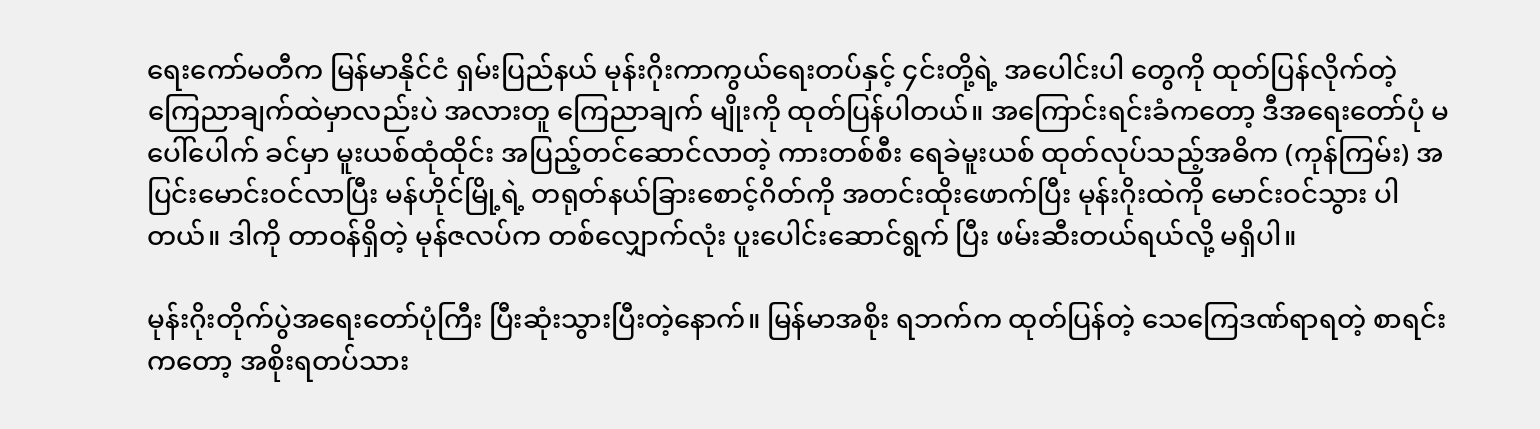ရေးကော်မတီက မြန်မာနိုင်ငံ ရှမ်းပြည်နယ် မုန်းဂိုးကာကွယ်ရေးတပ်နှင့် ၄င်းတို့ရဲ့ အပေါင်းပါ တွေကို ထုတ်ပြန်လိုက်တဲ့ ကြေညာချက်ထဲမှာလည်းပဲ အလားတူ ကြေညာချက် မျိုးကို ထုတ်ပြန်ပါတယ်။ အကြောင်းရင်းခံကတော့ ဒီအရေးတော်ပုံ မပေါ်ပေါက် ခင်မှာ မူးယစ်ထုံထိုင်း အပြည့်တင်ဆောင်လာတဲ့ ကားတစ်စီး ရေခဲမူးယစ် ထုတ်လုပ်သည့်အဓိက (ကုန်ကြမ်း) အပြင်းမောင်းဝင်လာပြီး မန်ဟိုင်မြို့ရဲ့ တရုတ်နယ်ခြားစောင့်ဂိတ်ကို အတင်းထိုးဖောက်ပြီး မုန်းဂိုးထဲကို မောင်းဝင်သွား ပါတယ်။ ဒါကို တာဝန်ရှိတဲ့ မုန်ဇလပ်က တစ်လျှောက်လုံး ပူးပေါင်းဆောင်ရွက် ပြီး ဖမ်းဆီးတယ်ရယ်လို့ မရှိပါ။

မုန်းဂိုးတိုက်ပွဲအရေးတော်ပုံကြီး ပြီးဆုံးသွားပြီးတဲ့နောက်။ မြန်မာအစိုး ရဘက်က ထုတ်ပြန်တဲ့ သေကြေဒဏ်ရာရတဲ့ စာရင်းကတော့ အစိုးရတပ်သား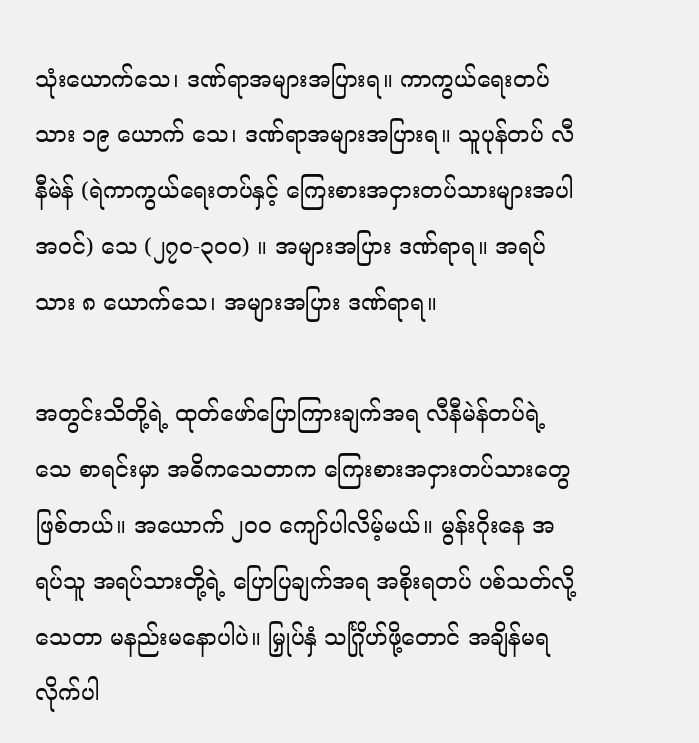သုံးယောက်သေ၊ ဒဏ်ရာအများအပြားရ။ ကာကွယ်ရေးတပ်သား ၁၉ ယောက် သေ၊ ဒဏ်ရာအများအပြားရ။ သူပုန်တပ် လီနီမဲန် (ရဲကာကွယ်ရေးတပ်နှင့် ကြေးစားအငှားတပ်သားများအပါအဝင်) သေ (၂၇၀-၃၀ဝ) ။ အများအပြား ဒဏ်ရာရ။ အရပ်သား ၈ ယောက်သေ၊ အများအပြား ဒဏ်ရာရ။

အတွင်းသိတို့ရဲ့ ထုတ်ဖော်ပြောကြားချက်အရ လီနီမဲန်တပ်ရဲ့ သေ စာရင်းမှာ အဓိကသေတာက ကြေးစားအငှားတပ်သားတွေဖြစ်တယ်။ အယောက် ၂၀ဝ ကျော်ပါလိမ့်မယ်။ မွန်းဂိုးနေ အရပ်သူ အရပ်သားတို့ရဲ့ ပြောပြချက်အရ အစိုးရတပ် ပစ်သတ်လို့ သေတာ မနည်းမနောပါပဲ။ မြှုပ်နှံ သင်္ဂြိုဟ်ဖို့တောင် အချိန်မရလိုက်ပါ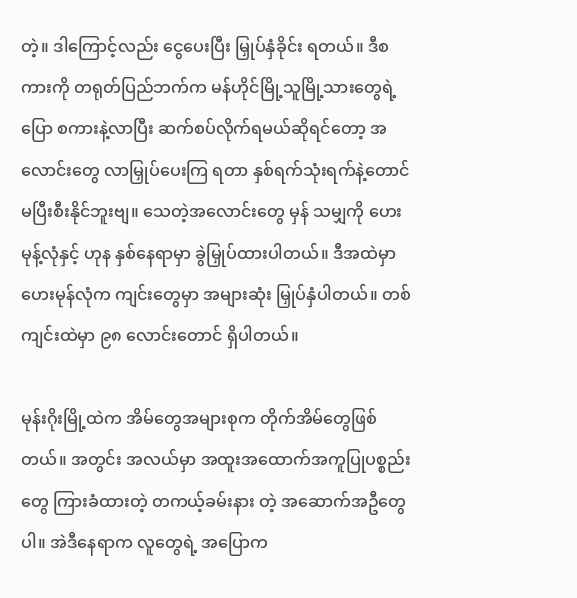တဲ့။ ဒါကြောင့်လည်း ငွေပေးပြီး မြှုပ်နှံခိုင်း ရတယ်။ ဒီစကားကို တရုတ်ပြည်ဘက်က မန်ဟိုင်မြို့သူမြို့သားတွေရဲ့ ပြော စကားနဲ့လာပြီး ဆက်စပ်လိုက်ရမယ်ဆိုရင်တော့ အလောင်းတွေ လာမြှုပ်ပေးကြ ရတာ နှစ်ရက်သုံးရက်နဲ့တောင် မပြီးစီးနိုင်ဘူးဗျ။ သေတဲ့အလောင်းတွေ မှန် သမျှကို ဟေးမုန့်လုံနှင့် ဟုန နှစ်နေရာမှာ ခွဲမြှုပ်ထားပါတယ်။ ဒီအထဲမှာ ဟေးမုန်လုံက ကျင်းတွေမှာ အများဆုံး မြှုပ်နှံပါတယ်။ တစ်ကျင်းထဲမှာ ၉၈ လောင်းတောင် ရှိပါတယ်။

မုန်းဂိုးမြို့ထဲက အိမ်တွေအများစုက တိုက်အိမ်တွေဖြစ်တယ်။ အတွင်း အလယ်မှာ အထူးအထောက်အကူပြုပစ္စည်းတွေ ကြားခံထားတဲ့ တကယ့်ခမ်းနား တဲ့ အဆောက်အဦတွေပါ။ အဲဒီနေရာက လူတွေရဲ့ အပြောက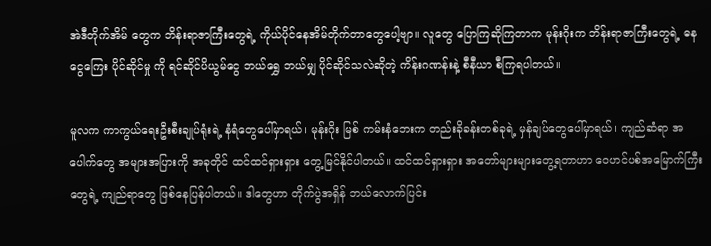အဲဒီတိုက်အိမ် တွေက ဘိန်းရာဇာကြီးတွေရဲ့ ကိုယ်ပိုင်နေအိမ်တိုက်တာတွေပေါ့ဗျာ။ လူတွေ ပြောကြဆိုကြတာက မုန်းဂိုးက ဘိန်းရာဇာကြီးတွေရဲ့ ဓနငွေကြေး ပိုင်ဆိုင်မှု ကို ရင်ဆိုင်ပိယွမ်ငွေ ဘယ်ရွှေ ဘယ်မျှ ပိုင်ဆိုင်သလဲဆိုတဲ့ ကိန်းဂဏန်းနဲ့ စီနီယာ စီကြရပါတယ်။

မူလက ကာကွယ်ရေးဦးစီးချုပ်ရုံးရဲ့ နံရံတွေပေါ်မှာရယ်၊ မုန်းဂိုး မြစ် ကမ်းနံဘေးက တည်းခိုခန်းတစ်ခုရဲ့ မှန်ချပ်တွေပေါ်မှာရယ်၊ ကျည်ဆံရာ အပေါက်တွေ အများအပြားကို အခုတိုင် ထင်ထင်ရှားရှား တွေ့မြင်နိုင်ပါတယ်။ ထင်ထင်ရှားရှား အတော်များများတွေ့ရတာဟာ ဝေဟင်ပစ်အမြောက်ကြီးတွေရဲ့ ကျည်ရာတွေ ဖြစ်နေပြန်ပါတယ်။ ဒါတွေဟာ တိုက်ပွဲအရှိန် ဘယ်လောက်ပြင်း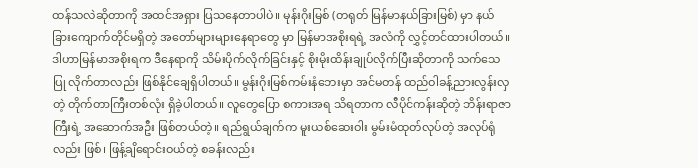ထန်သလဲဆိုတာကို အထင်အရှား ပြသနေတာပါပဲ။ မုန်းဂိုးမြစ် (တရုတ် မြန်မာနယ်ခြားမြစ်) မှာ နယ်ခြားကျောက်တိုင်မရှိတဲ့ အတော်များများနေရာတွေ မှာ မြန်မာအစိုးရရဲ့ အလံကို လွှင့်တင်ထားပါတယ်။ ဒါဟာမြန်မာအစိုးရက ဒီနေရာကို သိမ်းပိုက်လိုက်ခြင်းနှင့် စိုးမိုးထိန်းချုပ်လိုက်ပြီးဆိုတာကို သက်သေပြု လိုက်တာလည်း ဖြစ်နိုင်ချေရှိပါတယ်။ မွန်းဂိုးမြစ်ကမ်းနံဘေးမှာ အင်မတန် ထည်ဝါခန့်ညားလွန်းလှတဲ့ တိုက်တာကြီးတစ်လုံး ရှိခဲ့ပါတယ်။ လူတွေပြော စကားအရ သိရတာက လီပိုင်ကန်းဆိုတဲ့ ဘိန်းရာဇာကြီးရဲ့ အဆောက်အဦး ဖြစ်တယ်တဲ့။ ရည်ရွယ်ချက်က မူးယစ်ဆေးဝါး မွမ်းမံထုတ်လုပ်တဲ့ အလုပ်ရုံလည်း ဖြစ်၊ ဖြန့်ချိရောင်းဝယ်တဲ့ စခန်းလည်း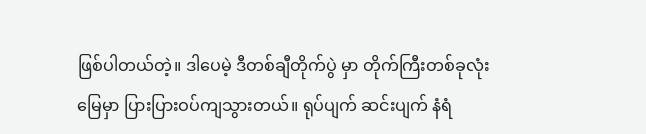ဖြစ်ပါတယ်တဲ့။ ဒါပေမဲ့ ဒီတစ်ချီတိုက်ပွဲ မှာ တိုက်ကြီးတစ်ခုလုံး မြေမှာ ပြားပြားဝပ်ကျသွားတယ်။ ရုပ်ပျက် ဆင်းပျက် နံရံ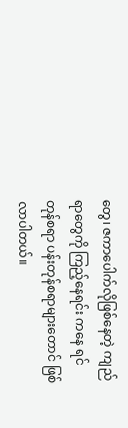တွေ၊ ဇကာပေါက်လိုဖြစ်နေတဲ့ ကျည်ရာတွေကို ကြည့်နေရင်း ကနေ ရင်တုန်စရာ ပန်းတုန်စရာများတောင် ဖြစ်လာပါတယ်။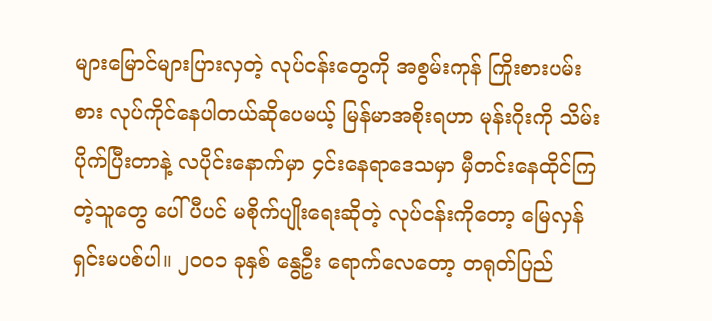များမြောင်များပြားလှတဲ့ လုပ်ငန်းတွေကို အစွမ်းကုန် ကြိုးစားပမ်းစား လုပ်ကိုင်နေပါတယ်ဆိုပေမယ့် မြန်မာအစိုးရဟာ မုန်းဂိုးကို သိမ်းပိုက်ပြီးတာနဲ့ လပိုင်းနောက်မှာ ၄င်းနေရာဒေသမှာ မှီတင်းနေထိုင်ကြတဲ့သူတွေ ပေါ်ပီပင် မစိုက်ပျိုးရေးဆိုတဲ့ လုပ်ငန်းကိုတော့ မြေလှန်ရှင်းမပစ်ပါ။ ၂၀ဝ၁ ခုနှစ် နွေဦး ရောက်လေတော့ တရုတ်ပြည်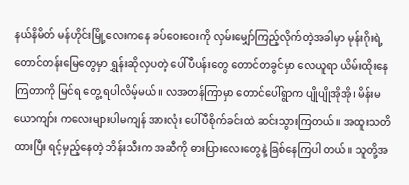နယ်နိမိတ် မန်ဟိုင်းမြို့လေးကနေ ခပ်ဝေးဝေးကို လှမ်းမျှော်ကြည့်လိုက်တဲ့အခါမှာ မုန်းဂိုးရဲ့ တောင်တန်းမြေတွေမှာ ရွှန်းဆိုလှပတဲ့ ပေါ်ပီပန်းတွေ တောင်တခွင်မှာ လေယူရာ ယိမ်းထိုးနေကြတာကို မြင်ရ တွေ့ ရပါလိမ့်မယ်။ လအတန်ကြာမှာ တောင်ပေါ်ရွာက ပျိုပျိုအိုအို၊ မိန်းမယောကျာ်း ကလေးများပါမကျန် အားလုံး ပေါ်ပီစိုက်ခင်းထဲ ဆင်းသွားကြတယ်။ အထူးသတိ ထားပြီး ရင့်မှည့်နေတဲ့ ဘိန်းသီးက အဆီကို ဓားပြားလေးတွေနဲ့ ခြစ်နေကြပါ တယ်။ သူတို့အ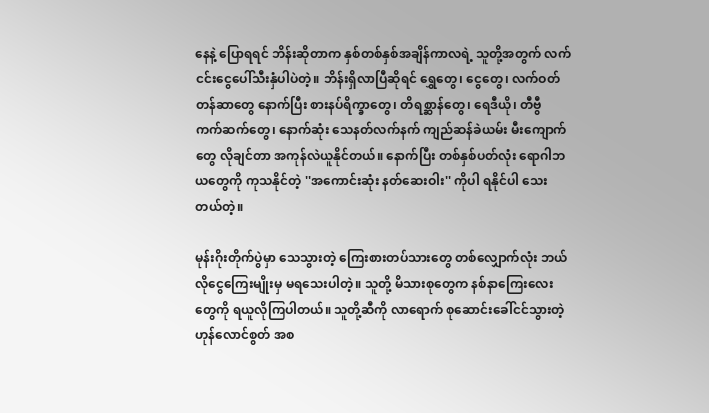နေနဲ့ ပြောရရင် ဘိန်းဆိုတာက နှစ်တစ်နှစ်အချိန်ကာလရဲ့ သူတို့အတွက် လက်ငင်းငွေပေါ်သီးနှံပါပဲတဲ့။ ဘိန်းရှိလာပြီဆိုရင် ရွှေတွေ၊ ငွေတွေ၊ လက်ဝတ်တန်ဆာတွေ နောက်ပြီး စားနပ်ရိက္ခာတွေ၊ တိရစ္ဆာန်တွေ၊ ရေဒီယို၊ တီဗွီ ကက်ဆက်တွေ၊ နောက်ဆုံး သေနတ်လက်နက် ကျည်ဆန်ခဲယမ်း မီးကျောက်တွေ လိုချင်တာ အကုန်လဲယူနိုင်တယ်။ နောက်ပြီး တစ်နှစ်ပတ်လုံး ရောဂါဘယတွေကို ကုသနိုင်တဲ့ ''အကောင်းဆုံး နတ်ဆေးဝါး'' ကိုပါ ရနိုင်ပါ သေးတယ်တဲ့။

မုန်းဂိုးတိုက်ပွဲမှာ သေသွားတဲ့ ကြေးစားတပ်သားတွေ တစ်လျှောက်လုံး ဘယ်လိုငွေကြေးမျိုးမှ မရသေးပါတဲ့။ သူတို့ မိသားစုတွေက နစ်နာကြေးလေး တွေကို ရယူလိုကြပါတယ်။ သူတို့ဆီကို လာရောက် စုဆောင်းခေါ်ငင်သွားတဲ့ ဟုန်လောင်စွတ် အစ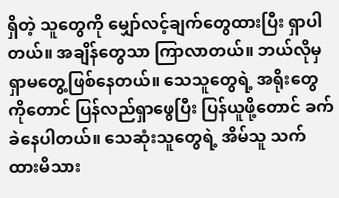ရှိတဲ့ သူတွေကို မျှော်လင့်ချက်တွေထားပြီး ရှာပါတယ်။ အချိန်တွေသာ ကြာလာတယ်။ ဘယ်လိုမှ ရှာမတွေ့ဖြစ်နေတယ်။ သေသူတွေရဲ့ အရိုးတွေကိုတောင် ပြန်လည်ရှာဖွေပြီး ပြန်ယူဖို့တောင် ခက်ခဲနေပါတယ်။ သေဆုံးသူတွေရဲ့ အိမ်သူ သက်ထားမိသား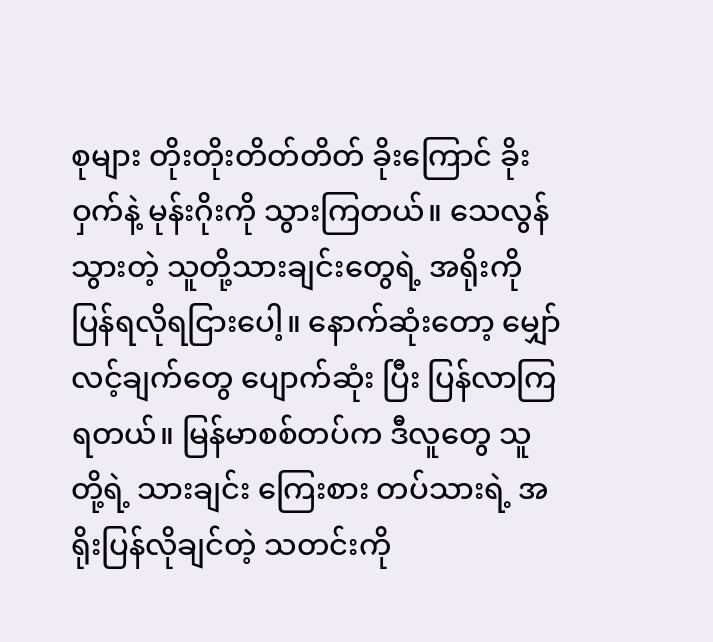စုများ တိုးတိုးတိတ်တိတ် ခိုးကြောင် ခိုးဝှက်နဲ့ မုန်းဂိုးကို သွားကြတယ်။ သေလွန်သွားတဲ့ သူတို့သားချင်းတွေရဲ့ အရိုးကို ပြန်ရလိုရငြားပေါ့။ နောက်ဆုံးတော့ မျှော်လင့်ချက်တွေ ပျောက်ဆုံး ပြီး ပြန်လာကြရတယ်။ မြန်မာစစ်တပ်က ဒီလူတွေ သူတို့ရဲ့ သားချင်း ကြေးစား တပ်သားရဲ့ အရိုးပြန်လိုချင်တဲ့ သတင်းကို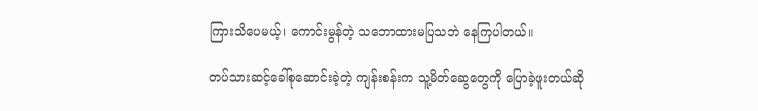ကြားသိပေမယ့်၊ ကောင်းမွန်တဲ့ သဘောထားမပြသဘဲ နေကြပါတယ်။

တပ်သားဆင့်ခေါ်စုဆောင်းခဲ့တဲ့ ကျန်းစန်းက သူ့မိတ်ဆွေတွေကို ပြောခဲ့ဖူးတယ်ဆို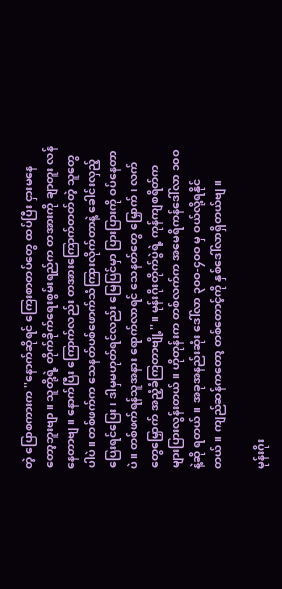တဲ့ ပြောစကားက ''နောက်ဆိုရင် ကြေးစာတပ်တွေ ထပ်ပြီး ငှားမနေတော့ဘူးဗျာ။ သူတို့ရဲ့ တိုက်ခိုက်ရေးစွမ်းရည်က တအားကို ချာတူး လန်နေတာဗျ။ နောက်ပြီး ကြောက်လည်း တအားကြောက်တတ်တဲ့ သူတွေပါပဲ။ တစ်ဖက်က သေနတ်ပစ်ဖောက်သံကြားလိုက်တာနဲ့ ခေါင်းလှည့်ပြေးရင်ပြေး၊ ဒါမှမဟုတ်ရင်လည်း မြေပြင်မှာ ပြားပြားကို ဝပ်နေတာပဲ။ တစ်ဖက်ရန်သူအနား ရောက်လာရင် သေနတ်တွေ မြှောက်၊ လက်တွေမြှောက် အညံ့ခံကြတာဗျို့''။ မုန်းဂိုးတိုက်ပွဲရဲ့ ကုန်ကျစရိတ်က များပြားလွန်းတယ်။ ဟိုတုန်းက တစ်လက်က အမေရိကန်ဒေါ်လာ ၁၀ဝ နဲ့ဆို ရတယ်။ အခုအနည်းဆုံး ဒေါ်လာ ၃၀ဝ-၄၀ဝ မှ ဝယ်လို့ရနိုင်တယ်။ ကျည်ဆန်ကတော့ တစ်တောင့်ကို နှစ်ဒေါ်လာရှိတယ်ဗျ။

မုန်းဂိုး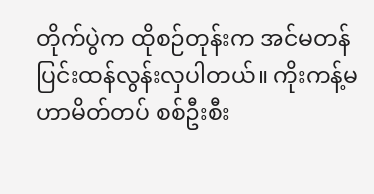တိုက်ပွဲက ထိုစဉ်တုန်းက အင်မတန် ပြင်းထန်လွန်းလှပါတယ်။ ကိုးကန့်မဟာမိတ်တပ် စစ်ဦးစီး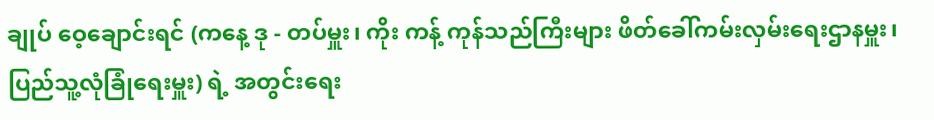ချုပ် ဝေ့ချောင်းရင် (ကနေ့ ဒု - တပ်မှူး၊ ကိုး ကန့် ကုန်သည်ကြီးများ ဖိတ်ခေါ်ကမ်းလှမ်းရေးဌာနမှူး၊ ပြည်သူ့လုံခြုံရေးမှူး) ရဲ့ အတွင်းရေး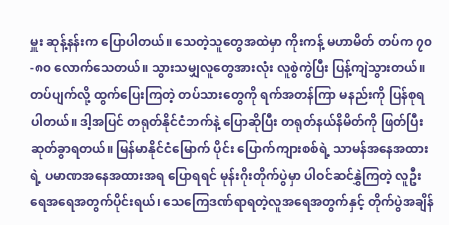မှူး ဆုန့်နန်းက ပြောပါတယ်။ သေတဲ့သူတွေအထဲမှာ ကိုးကန့် မဟာမိတ် တပ်က ၇၀-၈၀ လောက်သေတယ်။ သွားသမျှလူတွေအားလုံး လူစွဲကွဲပြီး ပြန့်ကျဲသွားတယ်။ တပ်ပျက်လို့ ထွက်ပြေးကြတဲ့ တပ်သားတွေကို ရက်အတန်ကြာ မနည်းကို ပြန်စုရပါတယ်။ ဒါ့အပြင် တရုတ်နိုင်ငံဘက်နဲ့ ပြောဆိုပြီး တရုတ်နယ်နိမိတ်ကို ဖြတ်ပြီး ဆုတ်ခွာရတယ်။ မြန်မာနိုင်ငံမြောက် ပိုင်း ပြောက်ကျားစစ်ရဲ့ သာမန်အနေအထားရဲ့ ပမာဏအနေအထားအရ ပြောရရင် မုန်းဂိုးတိုက်ပွဲမှာ ပါဝင်ဆင်နွှဲကြတဲ့ လူဦးရေအရေအတွက်ပိုင်းရယ်၊ သေကြေဒဏ်ရာရတဲ့လူအရေအတွက်နှင့် တိုက်ပွဲအချိန်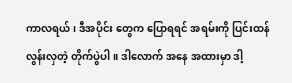ကာလရယ်၊ ဒီအပိုင်း တွေက ပြောရရင် အရမ်းကို ပြင်းထန်လွန်းလှတဲ့ တိုက်ပွဲပါ။ ဒါလောက် အနေ အထားမှာ ဒါ့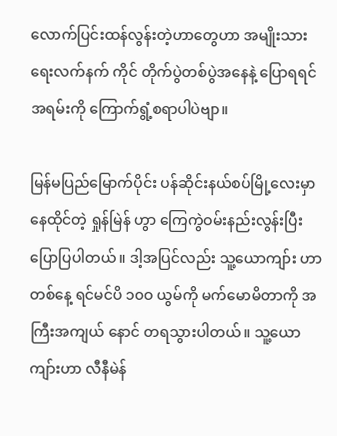လောက်ပြင်းထန်လွန်းတဲ့ဟာတွေဟာ အမျိုးသားရေးလက်နက် ကိုင် တိုက်ပွဲတစ်ပွဲအနေနဲ့ ပြောရရင် အရမ်းကို ကြောက်ရွံ့စရာပါပဲဗျာ။

မြန်မပြည်မြောက်ပိုင်း ပန်ဆိုင်းနယ်စပ်မြို့လေးမှာ နေထိုင်တဲ့ ရှုန်မြဲန် ဟွာ ကြေကွဲဝမ်းနည်းလွန်းပြီး ပြောပြပါတယ်။ ဒါ့အပြင်လည်း သူ့ယောကျာ်း ဟာ တစ်နေ့ ရင်မင်ပိ ၁၀ဝ ယွမ်ကို မက်မောမိတာကို အကြီးအကျယ် နောင် တရသွားပါတယ်။ သူ့ယောကျာ်းဟာ လီနီမဲန်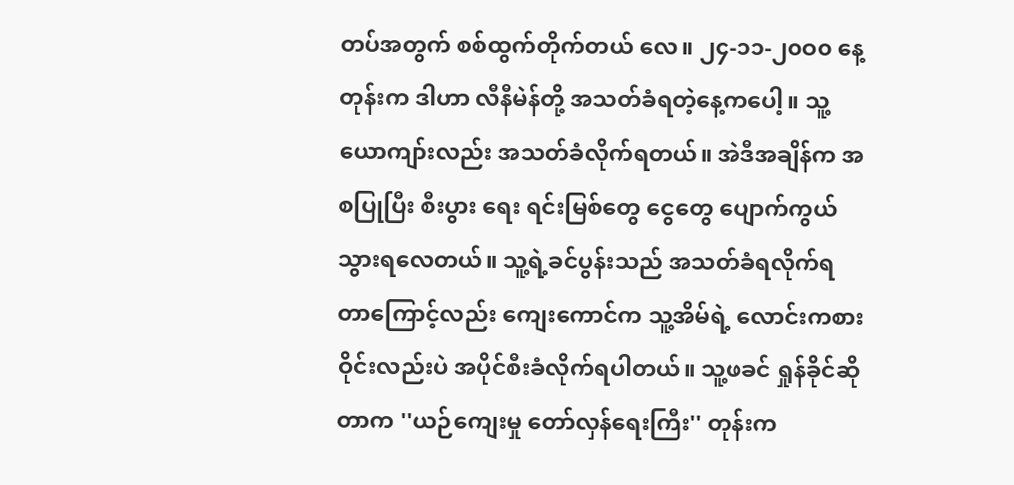တပ်အတွက် စစ်ထွက်တိုက်တယ် လေ။ ၂၄-၁၁-၂၀ဝ၀ နေ့တုန်းက ဒါဟာ လီနီမဲန်တို့ အသတ်ခံရတဲ့နေ့ကပေါ့။ သူ့ယောကျာ်းလည်း အသတ်ခံလိုက်ရတယ်။ အဲဒီအချိန်က အစပြုပြီး စီးပွား ရေး ရင်းမြစ်တွေ ငွေတွေ ပျောက်ကွယ်သွားရလေတယ်။ သူ့ရဲ့ခင်ပွန်းသည် အသတ်ခံရလိုက်ရတာကြောင့်လည်း ကျေးကောင်က သူ့အိမ်ရဲ့ လောင်းကစား ဝိုင်းလည်းပဲ အပိုင်စီးခံလိုက်ရပါတယ်။ သူ့ဖခင် ရှုန်ခိုင်ဆိုတာက ''ယဉ်ကျေးမှု တော်လှန်ရေးကြီး'' တုန်းက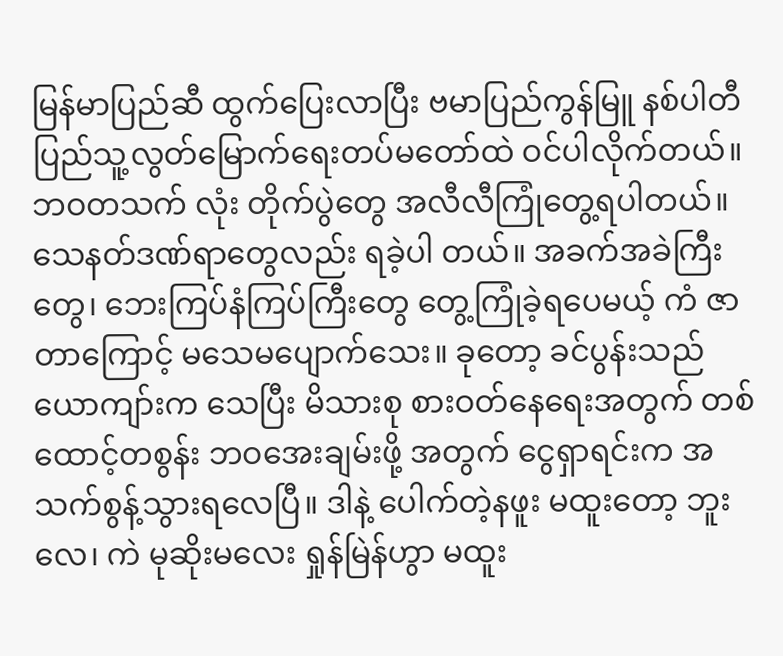မြန်မာပြည်ဆီ ထွက်ပြေးလာပြီး ဗမာပြည်ကွန်မြူ နစ်ပါတီ ပြည်သူ့လွတ်မြောက်ရေးတပ်မတော်ထဲ ဝင်ပါလိုက်တယ်။ ဘဝတသက် လုံး တိုက်ပွဲတွေ အလီလီကြုံတွေ့ရပါတယ်။ သေနတ်ဒဏ်ရာတွေလည်း ရခဲ့ပါ တယ်။ အခက်အခဲကြီးတွေ၊ ဘေးကြပ်နံကြပ်ကြီးတွေ တွေ့ကြုံခဲ့ရပေမယ့် ကံ ဇာတာကြောင့် မသေမပျောက်သေး။ ခုတော့ ခင်ပွန်းသည် ယောကျာ်းက သေပြီး မိသားစု စားဝတ်နေရေးအတွက် တစ်ထောင့်တစွန်း ဘဝအေးချမ်းဖို့ အတွက် ငွေရှာရင်းက အသက်စွန့်သွားရလေပြီ။ ဒါနဲ့ ပေါက်တဲ့နဖူး မထူးတော့ ဘူးလေ၊ ကဲ မုဆိုးမလေး ရှုန်မြဲန်ဟွာ မထူး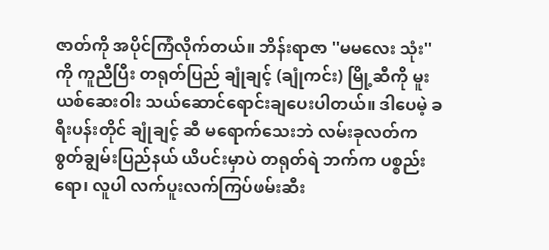ဇာတ်ကို အပိုင်ကြံလိုက်တယ်။ ဘိန်းရာဇာ ''မမလေး သုံး'' ကို ကူညီပြီး တရုတ်ပြည် ချုံချင့် (ချုံကင်း) မြို့ဆီကို မူးယစ်ဆေးဝါး သယ်ဆောင်ရောင်းချပေးပါတယ်။ ဒါပေမဲ့ ခရီးပန်းတိုင် ချုံချင့် ဆီ မရောက်သေးဘဲ လမ်းခုလတ်က စွတ်ချွမ်းပြည်နယ် ယိပင်းမှာပဲ တရုတ်ရဲ ဘက်က ပစ္စည်းရော၊ လူပါ လက်ပူးလက်ကြပ်ဖမ်းဆီး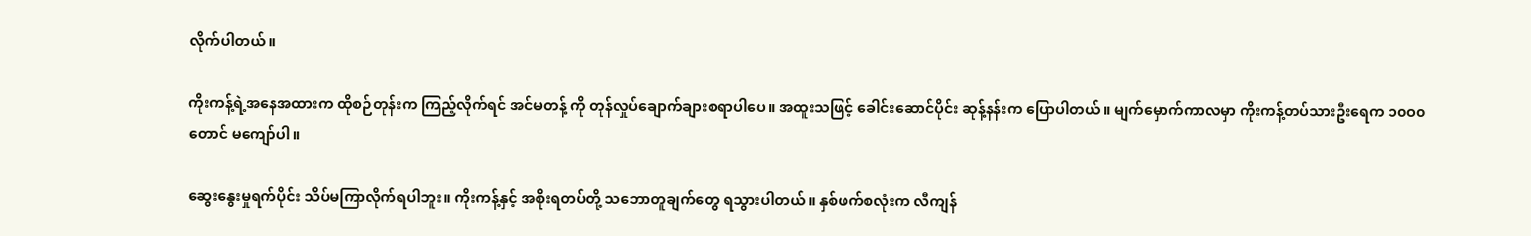လိုက်ပါတယ်။

ကိုးကန့်ရဲ့အနေအထားက ထိုစဉ်တုန်းက ကြည့်လိုက်ရင် အင်မတန့် ကို တုန်လှုပ်ချောက်ချားစရာပါပေ။ အထူးသဖြင့် ခေါင်းဆောင်ပိုင်း ဆုန့်နန်းက ပြောပါတယ်။ မျက်မှောက်ကာလမှာ ကိုးကန့်တပ်သားဦးရေက ၁၀ဝ၀ တောင် မကျော်ပါ။

ဆွေးနွေးမှုရက်ပိုင်း သိပ်မကြာလိုက်ရပါဘူး။ ကိုးကန့်နှင့် အစိုးရတပ်တို့ သဘောတူချက်တွေ ရသွားပါတယ်။ နှစ်ဖက်စလုံးက လီကျန်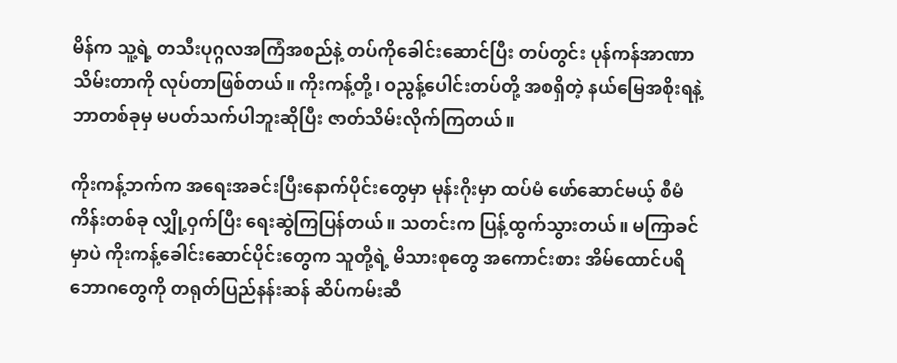မိန်က သူ့ရဲ့ တသီးပုဂ္ဂလအကြံအစည်နဲ့ တပ်ကိုခေါင်းဆောင်ပြီး တပ်တွင်း ပုန်ကန်အာဏာ သိမ်းတာကို လုပ်တာဖြစ်တယ်။ ကိုးကန့်တို့၊ ဝညွန့်ပေါင်းတပ်တို့ အစရှိတဲ့ နယ်မြေအစိုးရနဲ့ ဘာတစ်ခုမှ မပတ်သက်ပါဘူးဆိုပြီး ဇာတ်သိမ်းလိုက်ကြတယ်။

ကိုးကန့်ဘက်က အရေးအခင်းပြီးနောက်ပိုင်းတွေမှာ မုန်းဂိုးမှာ ထပ်မံ ဖော်ဆောင်မယ့် စီမံကိန်းတစ်ခု လျှို့ဝှက်ပြီး ရေးဆွဲကြပြန်တယ်။ သတင်းက ပြန့်ထွက်သွားတယ်။ မကြာခင်မှာပဲ ကိုးကန့်ခေါင်းဆောင်ပိုင်းတွေက သူတို့ရဲ့ မိသားစုတွေ အကောင်းစား အိမ်ထောင်ပရိဘောဂတွေကို တရုတ်ပြည်နန်းဆန် ဆိပ်ကမ်းဆီ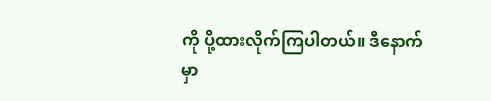ကို ပို့ထားလိုက်ကြပါတယ်။ ဒီနောက်မှာ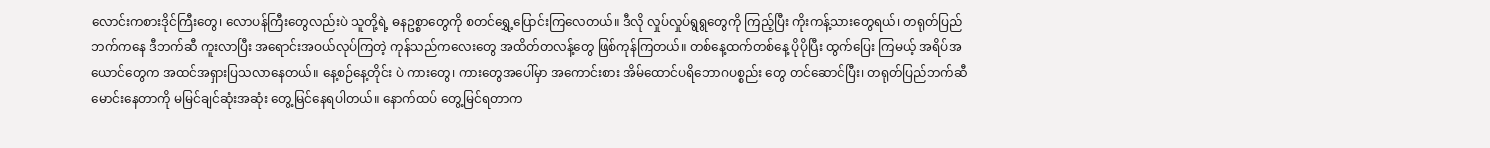လောင်းကစားဒိုင်ကြီးတွေ၊ လောပန်ကြီးတွေလည်းပဲ သူတို့ရဲ့ ဓနဥစ္စာတွေကို စတင်ရွှေ့ပြောင်းကြလေတယ်။ ဒီလို လှုပ်လှုပ်ရွရွတွေကို ကြည့်ပြီး ကိုးကန့်သားတွေရယ်၊ တရုတ်ပြည်ဘက်ကနေ ဒီဘက်ဆီ ကူးလာပြီး အရောင်းအဝယ်လုပ်ကြတဲ့ ကုန်သည်ကလေးတွေ အထိတ်တလန့်တွေ ဖြစ်ကုန်ကြတယ်။ တစ်နေ့ထက်တစ်နေ့ ပိုပိုပြီး ထွက်ပြေး ကြမယ့် အရိပ်အယောင်တွေက အထင်အရှားပြသလာနေတယ်။ နေ့စဉ်နေ့တိုင်း ပဲ ကားတွေ၊ ကားတွေအပေါ်မှာ အကောင်းစား အိမ်ထောင်ပရိဘောဂပစ္စည်း တွေ တင်ဆောင်ပြီး၊ တရုတ်ပြည်ဘက်ဆီ မောင်းနေတာကို မမြင်ချင်ဆုံးအဆုံး တွေ့မြင်နေရပါတယ်။ နောက်ထပ် တွေ့မြင်ရတာက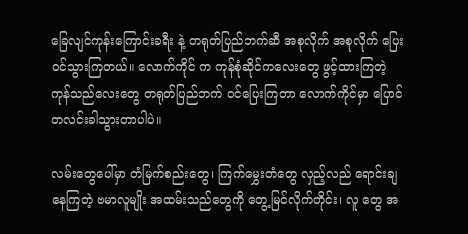ခြေလျင်ကုန်းကြောင်းခရီး နဲ့ တရုတ်ပြည်ဘက်ဆီ အစုလိုက် အစုလိုက် ပြေးဝင်သွားကြတယ်။ လောက်ကိုင် က ကုန်စုံဆိုင်ကလေးတွေ ဖွင့်ထားကြတဲ့ ကုန်သည်လေးတွေ တရုတ်ပြည်ဘက် ဝင်ပြေးကြတာ လောက်ကိုင်မှာ ပြောင်တလင်းခါသွားတာပါပဲ။

လမ်းတွေပေါ်မှာ တံမြက်စည်းတွေ၊ ကြက်မွှေးတံတွေ လှည့်လည် ရောင်းချနေကြတဲ့ ဗမာလူမျိုး အထမ်းသည်တွေကို တွေ့မြင်လိုက်တိုင်း၊ လူ တွေ အ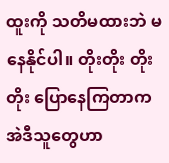ထူးကို သတိမထားဘဲ မနေနိုင်ပါ။ တိုးတိုး တိုးတိုး ပြောနေကြတာက အဲဒီသူတွေဟာ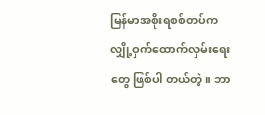မြန်မာအစိုးရစစ်တပ်က လျှို့ဝှက်ထောက်လှမ်းရေးတွေ ဖြစ်ပါ တယ်တဲ့။ ဘာ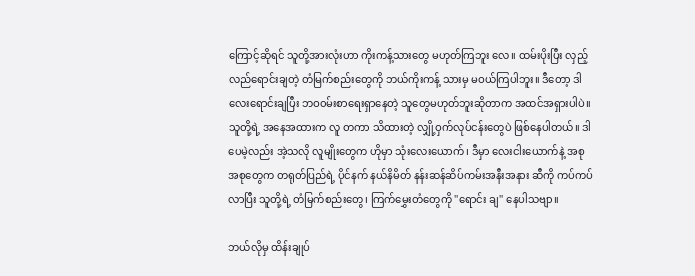ကြောင့်ဆိုရင် သူတို့အားလုံးဟာ ကိုးကန့်သားတွေ မဟုတ်ကြဘူး လေ။ ထမ်းပိုးပြီး လှည့်လည်ရောင်းချတဲ့ တံမြက်စည်းတွေကို ဘယ်ကိုးကန့် သားမှ မဝယ်ကြပါဘူး။ ဒီတော့ ဒါလေးရောင်းချပြီး ဘဝ၀မ်းစာရေးရှာနေတဲ့ သူတွေမဟုတ်ဘူးဆိုတာက အထင်အရှားပါပဲ။ သူတို့ရဲ့ အနေအထားက လူ တကာ သိထားတဲ့ လျှို့ဝှက်လုပ်ငန်းတွေပဲ ဖြစ်နေပါတယ်။ ဒါပေမဲ့လည်း အဲ့သလို လူမျိုးတွေက ဟိုမှာ သုံးလေးယောက်၊ ဒီမှာ လေးငါးယောက်နဲ့ အစု အစုတွေက တရုတ်ပြည်ရဲ့ ပိုင်နက် နယ်နိမိတ် နန်းဆန်ဆိပ်ကမ်းအနီးအနား ဆီကို ကပ်ကပ်လာပြီး သူတို့ရဲ့ တံမြက်စည်းတွေ၊ ကြက်မွှေးတံတွေကို ''ရောင်း ချ'' နေပါသဗျာ။

ဘယ်လိုမှ ထိန်းချုပ်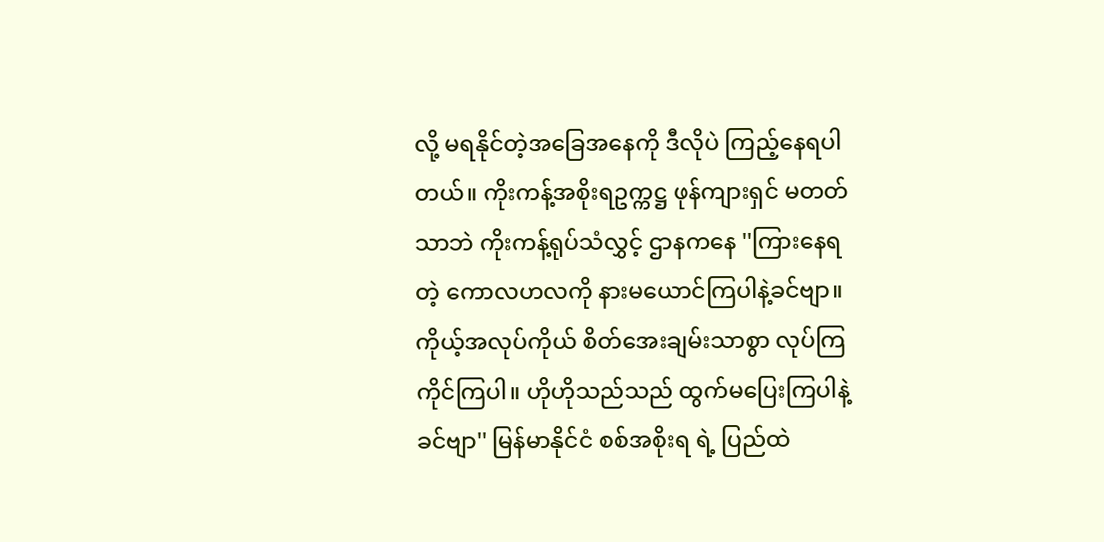လို့ မရနိုင်တဲ့အခြေအနေကို ဒီလိုပဲ ကြည့်နေရပါ တယ်။ ကိုးကန့်အစိုးရဥက္ကဋ္ဌ ဖုန်ကျားရှင် မတတ်သာဘဲ ကိုးကန့်ရုပ်သံလွှင့် ဌာနကနေ ''ကြားနေရတဲ့ ကောလဟလကို နားမယောင်ကြပါနဲ့ခင်ဗျာ။ ကိုယ့်အလုပ်ကိုယ် စိတ်အေးချမ်းသာစွာ လုပ်ကြ ကိုင်ကြပါ။ ဟိုဟိုသည်သည် ထွက်မပြေးကြပါနဲ့ခင်ဗျာ'' မြန်မာနိုင်ငံ စစ်အစိုးရ ရဲ့ ပြည်ထဲ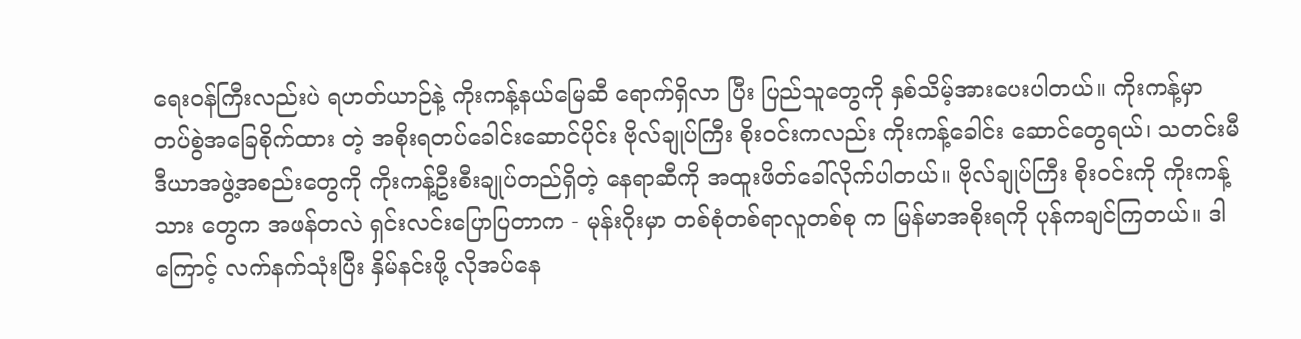ရေးဝန်ကြီးလည်းပဲ ရဟတ်ယာဉ်နဲ့ ကိုးကန့်နယ်မြေဆီ ရောက်ရှိလာ ပြီး ပြည်သူတွေကို နှစ်သိမ့်အားပေးပါတယ်။ ကိုးကန့်မှာ တပ်စွဲအခြေစိုက်ထား တဲ့ အစိုးရတပ်ခေါင်းဆောင်ပိုင်း ဗိုလ်ချုပ်ကြီး စိုးဝင်းကလည်း ကိုးကန့်ခေါင်း ဆောင်တွေရယ်၊ သတင်းမီဒီယာအဖွဲ့အစည်းတွေကို ကိုးကန့်ဦးစီးချုပ်တည်ရှိတဲ့ နေရာဆီကို အထူးဖိတ်ခေါ်လိုက်ပါတယ်။ ဗိုလ်ချုပ်ကြီး စိုးဝင်းကို ကိုးကန့်သား တွေက အဖန်တလဲ ရှင်းလင်းပြောပြတာက - မုန်းဂိုးမှာ တစ်စုံတစ်ရာလူတစ်စု က မြန်မာအစိုးရကို ပုန်ကချင်ကြတယ်။ ဒါကြောင့် လက်နက်သုံးပြီး နှိမ်နင်းဖို့ လိုအပ်နေ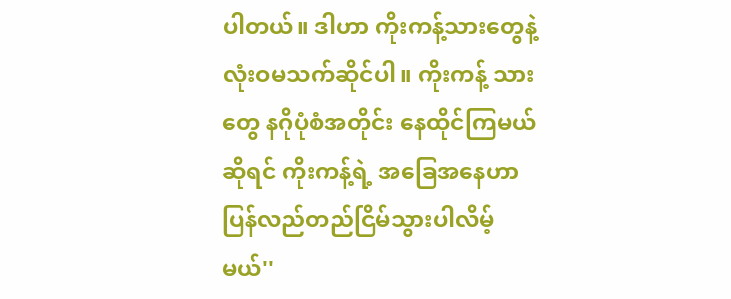ပါတယ်။ ဒါဟာ ကိုးကန့်သားတွေနဲ့ လုံးဝမသက်ဆိုင်ပါ။ ကိုးကန့် သားတွေ နဂိုပုံစံအတိုင်း နေထိုင်ကြမယ်ဆိုရင် ကိုးကန့်ရဲ့ အခြေအနေဟာ ပြန်လည်တည်ငြိမ်သွားပါလိမ့်မယ်''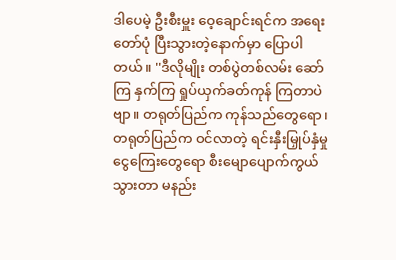ဒါပေမဲ့ ဦးစီးမှူး ဝေ့ချောင်းရင်က အရေးတော်ပုံ ပြီးသွားတဲ့နောက်မှာ ပြောပါတယ်။ ''ဒီလိုမျိုး တစ်ပွဲတစ်လမ်း ဆော်ကြ နှက်ကြ ရှုပ်ယှက်ခတ်ကုန် ကြတာပဲဗျာ။ တရုတ်ပြည်က ကုန်သည်တွေရော၊ တရုတ်ပြည်က ဝင်လာတဲ့ ရင်းနှီးမြှုပ်နှံမှု ငွေကြေးတွေရော စီးမျောပျောက်ကွယ်သွားတာ မနည်း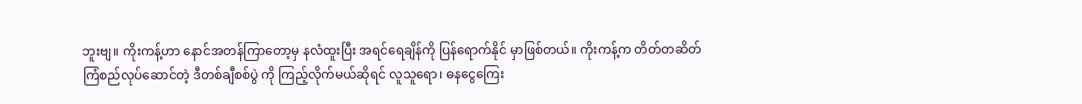ဘူးဗျ။ ကိုးကန့်ဟာ နောင်အတန်ကြာတော့မှ နလံထူးပြီး အရင်ရေချိန်ကို ပြန်ရောက်နိုင် မှာဖြစ်တယ်။ ကိုးကန့်က တိတ်တဆိတ် ကြံစည်လုပ်ဆောင်တဲ့ ဒီတစ်ချီစစ်ပွဲ ကို ကြည့်လိုက်မယ်ဆိုရင် လူသူရော၊ ဓနငွေကြေး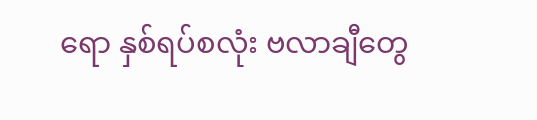ရော နှစ်ရပ်စလုံး ဗလာချီတွေ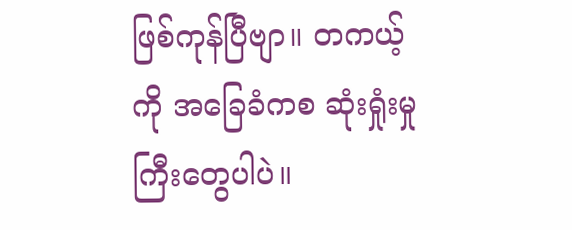ဖြစ်ကုန်ပြီဗျာ။ တကယ့်ကို အခြေခံကစ ဆုံးရှုံးမှုကြီးတွေပါပဲ။